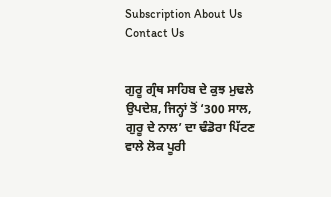Subscription About Us Contact Us


ਗੁਰੂ ਗ੍ਰੰਥ ਸਾਹਿਬ ਦੇ ਕੁਝ ਮੁਢਲੇ ਉਪਦੇਸ਼, ਜਿਨ੍ਹਾਂ ਤੋਂ ‘300 ਸਾਲ, ਗੁਰੂ ਦੇ ਨਾਲ’ ਦਾ ਢੰਡੋਰਾ ਪਿੱਟਣ ਵਾਲੇ ਲੋਕ ਪੂਰੀ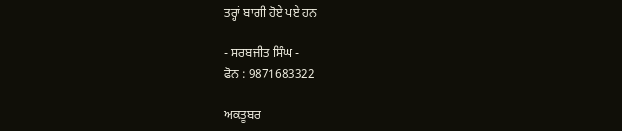ਤਰ੍ਹਾਂ ਬਾਗੀ ਹੋਏ ਪਏ ਹਨ

- ਸਰਬਜੀਤ ਸਿੰਘ -
ਫੋਨ : 9871683322

ਅਕਤੂਬਰ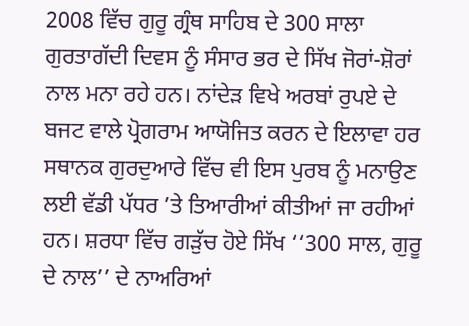2008 ਵਿੱਚ ਗੁਰੂ ਗ੍ਰੰਥ ਸਾਹਿਬ ਦੇ 300 ਸਾਲਾ ਗੁਰਤਾਗੱਦੀ ਦਿਵਸ ਨੂੰ ਸੰਸਾਰ ਭਰ ਦੇ ਸਿੱਖ ਜੋਰਾਂ-ਸ਼ੋਰਾਂ ਨਾਲ ਮਨਾ ਰਹੇ ਹਨ। ਨਾਂਦੇੜ ਵਿਖੇ ਅਰਬਾਂ ਰੁਪਏ ਦੇ ਬਜਟ ਵਾਲੇ ਪ੍ਰੋਗਰਾਮ ਆਯੋਜਿਤ ਕਰਨ ਦੇ ਇਲਾਵਾ ਹਰ ਸਥਾਨਕ ਗੁਰਦੁਆਰੇ ਵਿੱਚ ਵੀ ਇਸ ਪੁਰਬ ਨੂੰ ਮਨਾਉਣ ਲਈ ਵੱਡੀ ਪੱਧਰ ’ਤੇ ਤਿਆਰੀਆਂ ਕੀਤੀਆਂ ਜਾ ਰਹੀਆਂ ਹਨ। ਸ਼ਰਧਾ ਵਿੱਚ ਗੜੁੱਚ ਹੋਏ ਸਿੱਖ ‘‘300 ਸਾਲ, ਗੁਰੂ ਦੇ ਨਾਲ’’ ਦੇ ਨਾਅਰਿਆਂ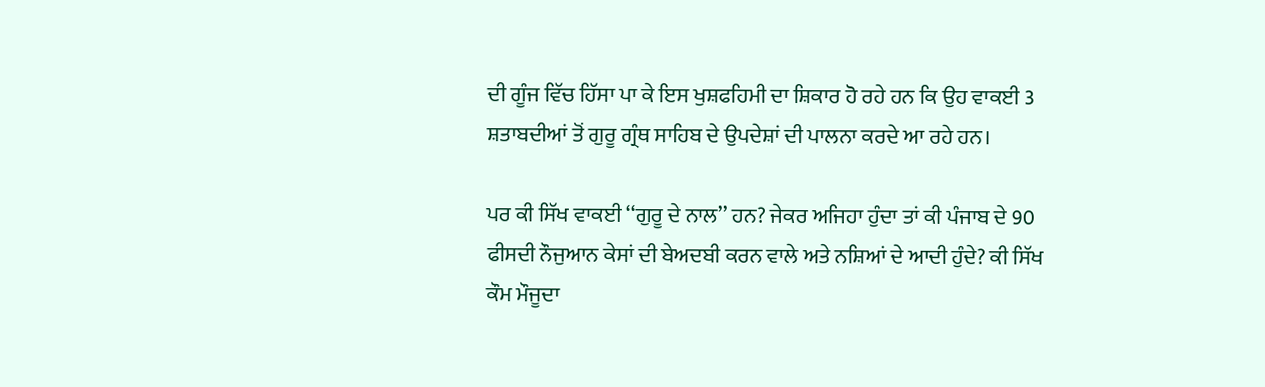ਦੀ ਗੂੰਜ ਵਿੱਚ ਹਿੱਸਾ ਪਾ ਕੇ ਇਸ ਖੁਸ਼ਫਹਿਮੀ ਦਾ ਸ਼ਿਕਾਰ ਹੋ ਰਹੇ ਹਨ ਕਿ ਉਹ ਵਾਕਈ 3 ਸ਼ਤਾਬਦੀਆਂ ਤੋਂ ਗੁਰੂ ਗ੍ਰੰਥ ਸਾਹਿਬ ਦੇ ਉਪਦੇਸ਼ਾਂ ਦੀ ਪਾਲਨਾ ਕਰਦੇ ਆ ਰਹੇ ਹਨ।

ਪਰ ਕੀ ਸਿੱਖ ਵਾਕਈ ‘‘ਗੁਰੂ ਦੇ ਨਾਲ’’ ਹਨ? ਜੇਕਰ ਅਜਿਹਾ ਹੁੰਦਾ ਤਾਂ ਕੀ ਪੰਜਾਬ ਦੇ 90 ਫੀਸਦੀ ਨੌਜੁਆਨ ਕੇਸਾਂ ਦੀ ਬੇਅਦਬੀ ਕਰਨ ਵਾਲੇ ਅਤੇ ਨਸ਼ਿਆਂ ਦੇ ਆਦੀ ਹੁੰਦੇ? ਕੀ ਸਿੱਖ ਕੌਮ ਮੌਜੂਦਾ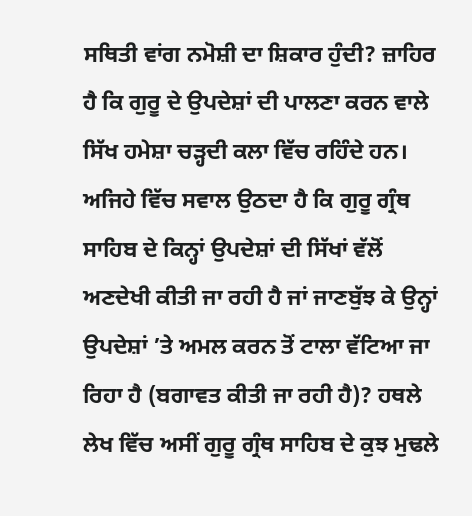ਸਥਿਤੀ ਵਾਂਗ ਨਮੋਸ਼ੀ ਦਾ ਸ਼ਿਕਾਰ ਹੁੰਦੀ? ਜ਼ਾਹਿਰ ਹੈ ਕਿ ਗੁਰੂ ਦੇ ਉਪਦੇਸ਼ਾਂ ਦੀ ਪਾਲਣਾ ਕਰਨ ਵਾਲੇ ਸਿੱਖ ਹਮੇਸ਼ਾ ਚੜ੍ਹਦੀ ਕਲਾ ਵਿੱਚ ਰਹਿੰਦੇ ਹਨ। ਅਜਿਹੇ ਵਿੱਚ ਸਵਾਲ ਉਠਦਾ ਹੈ ਕਿ ਗੁਰੂ ਗ੍ਰੰਥ ਸਾਹਿਬ ਦੇ ਕਿਨ੍ਹਾਂ ਉਪਦੇਸ਼ਾਂ ਦੀ ਸਿੱਖਾਂ ਵੱਲੋਂ ਅਣਦੇਖੀ ਕੀਤੀ ਜਾ ਰਹੀ ਹੈ ਜਾਂ ਜਾਣਬੁੱਝ ਕੇ ਉਨ੍ਹਾਂ ਉਪਦੇਸ਼ਾਂ ’ਤੇ ਅਮਲ ਕਰਨ ਤੋਂ ਟਾਲਾ ਵੱਟਿਆ ਜਾ ਰਿਹਾ ਹੈ (ਬਗਾਵਤ ਕੀਤੀ ਜਾ ਰਹੀ ਹੈ)? ਹਥਲੇ ਲੇਖ ਵਿੱਚ ਅਸੀਂ ਗੁਰੂ ਗ੍ਰੰਥ ਸਾਹਿਬ ਦੇ ਕੁਝ ਮੁਢਲੇ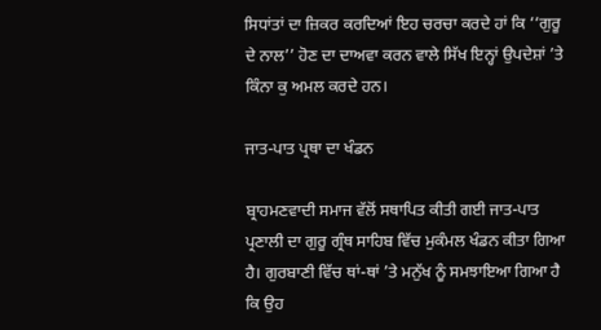ਸਿਧਾਂਤਾਂ ਦਾ ਜ਼ਿਕਰ ਕਰਦਿਆਂ ਇਹ ਚਰਚਾ ਕਰਦੇ ਹਾਂ ਕਿ ‘‘ਗੁਰੂ ਦੇ ਨਾਲ’’ ਹੋਣ ਦਾ ਦਾਅਵਾ ਕਰਨ ਵਾਲੇ ਸਿੱਖ ਇਨ੍ਹਾਂ ਉਪਦੇਸ਼ਾਂ ’ਤੇ ਕਿੰਨਾ ਕੁ ਅਮਲ ਕਰਦੇ ਹਨ।

ਜਾਤ-ਪਾਤ ਪ੍ਰਥਾ ਦਾ ਖੰਡਨ

ਬ੍ਰਾਹਮਣਵਾਦੀ ਸਮਾਜ ਵੱਲੋਂ ਸਥਾਪਿਤ ਕੀਤੀ ਗਈ ਜਾਤ-ਪਾਤ ਪ੍ਰਣਾਲੀ ਦਾ ਗੁਰੂ ਗ੍ਰੰਥ ਸਾਹਿਬ ਵਿੱਚ ਮੁਕੰਮਲ ਖੰਡਨ ਕੀਤਾ ਗਿਆ ਹੈ। ਗੁਰਬਾਣੀ ਵਿੱਚ ਥਾਂ-ਥਾਂ ’ਤੇ ਮਨੁੱਖ ਨੂੰ ਸਮਝਾਇਆ ਗਿਆ ਹੈ ਕਿ ਉਹ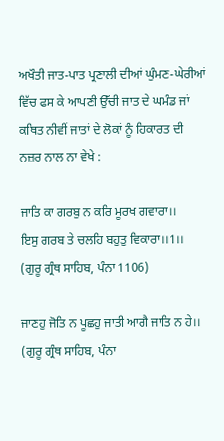ਅਖੌਤੀ ਜਾਤ-ਪਾਤ ਪ੍ਰਣਾਲੀ ਦੀਆਂ ਘੁੰਮਣ-ਘੇਰੀਆਂ ਵਿੱਚ ਫਸ ਕੇ ਆਪਣੀ ਉੱਚੀ ਜਾਤ ਦੇ ਘਮੰਡ ਜਾਂ ਕਥਿਤ ਨੀਵੀਂ ਜਾਤਾਂ ਦੇ ਲੋਕਾਂ ਨੂੰ ਹਿਕਾਰਤ ਦੀ ਨਜ਼ਰ ਨਾਲ ਨਾ ਵੇਖੇ :

ਜਾਤਿ ਕਾ ਗਰਬੁ ਨ ਕਰਿ ਮੂਰਖ ਗਵਾਰਾ।।
ਇਸੁ ਗਰਬ ਤੇ ਚਲਹਿ ਬਹੁਤੁ ਵਿਕਾਰਾ।।1।।
(ਗੁਰੂ ਗ੍ਰੰਥ ਸਾਹਿਬ, ਪੰਨਾ 1106)

ਜਾਣਹੁ ਜੋਤਿ ਨ ਪੂਛਹੁ ਜਾਤੀ ਆਗੈ ਜਾਤਿ ਨ ਹੇ।।
(ਗੁਰੂ ਗ੍ਰੰਥ ਸਾਹਿਬ, ਪੰਨਾ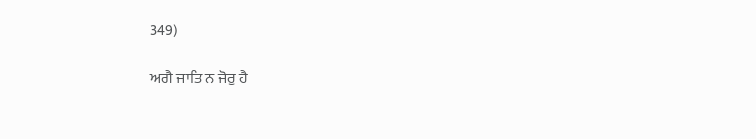349)

ਅਗੈ ਜਾਤਿ ਨ ਜੋਰੁ ਹੈ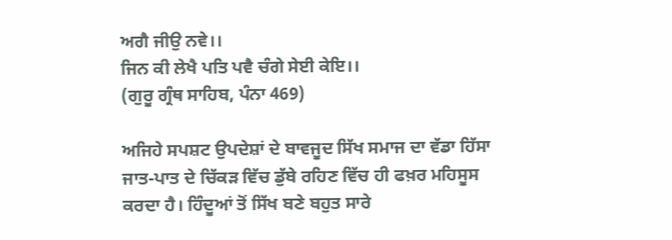ਅਗੈ ਜੀਉ ਨਵੇ।।
ਜਿਨ ਕੀ ਲੇਖੈ ਪਤਿ ਪਵੈ ਚੰਗੇ ਸੇਈ ਕੇਇ।।
(ਗੁਰੂ ਗ੍ਰੰਥ ਸਾਹਿਬ, ਪੰਨਾ 469)

ਅਜਿਹੇ ਸਪਸ਼ਟ ਉਪਦੇਸ਼ਾਂ ਦੇ ਬਾਵਜੂਦ ਸਿੱਖ ਸਮਾਜ ਦਾ ਵੱਡਾ ਹਿੱਸਾ ਜਾਤ-ਪਾਤ ਦੇ ਚਿੱਕੜ ਵਿੱਚ ਡੁੱਬੇ ਰਹਿਣ ਵਿੱਚ ਹੀ ਫਖ਼ਰ ਮਹਿਸੂਸ ਕਰਦਾ ਹੈ। ਹਿੰਦੂਆਂ ਤੋਂ ਸਿੱਖ ਬਣੇ ਬਹੁਤ ਸਾਰੇ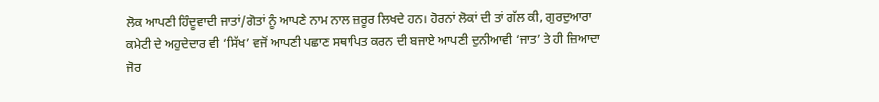ਲੋਕ ਆਪਣੀ ਹਿੰਦੂਵਾਦੀ ਜਾਤਾਂ/ਗੋਤਾਂ ਨੂੰ ਆਪਣੇ ਨਾਮ ਨਾਲ ਜ਼ਰੂਰ ਲਿਖਦੇ ਹਨ। ਹੋਰਨਾਂ ਲੋਕਾਂ ਦੀ ਤਾਂ ਗੱਲ ਕੀ, ਗੁਰਦੁਆਰਾ ਕਮੇਟੀ ਦੇ ਅਹੁਦੇਦਾਰ ਵੀ ‘ਸਿੱਖ’ ਵਜੋਂ ਆਪਣੀ ਪਛਾਣ ਸਥਾਪਿਤ ਕਰਨ ਦੀ ਬਜਾਏ ਆਪਣੀ ਦੁਨੀਆਵੀ ‘ਜਾਤ’ ਤੇ ਹੀ ਜ਼ਿਆਦਾ ਜੋਰ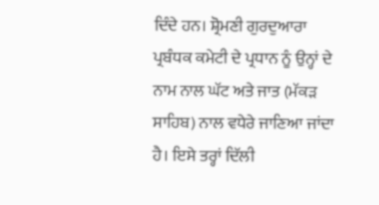ਦਿੰਦੇ ਹਨ। ਸ਼੍ਰੋਮਣੀ ਗੁਰਦੁਆਰਾ ਪ੍ਰਬੰਧਕ ਕਮੇਟੀ ਦੇ ਪ੍ਰਧਾਨ ਨੂੰ ਉਨ੍ਹਾਂ ਦੇ ਨਾਮ ਨਾਲ ਘੱਟ ਅਤੇ ਜਾਤ (ਮੱਕੜ ਸਾਹਿਬ) ਨਾਲ ਵਧੇਰੇ ਜਾਣਿਆ ਜਾਂਦਾ ਹੈ। ਇਸੇ ਤਰ੍ਹਾਂ ਦਿੱਲੀ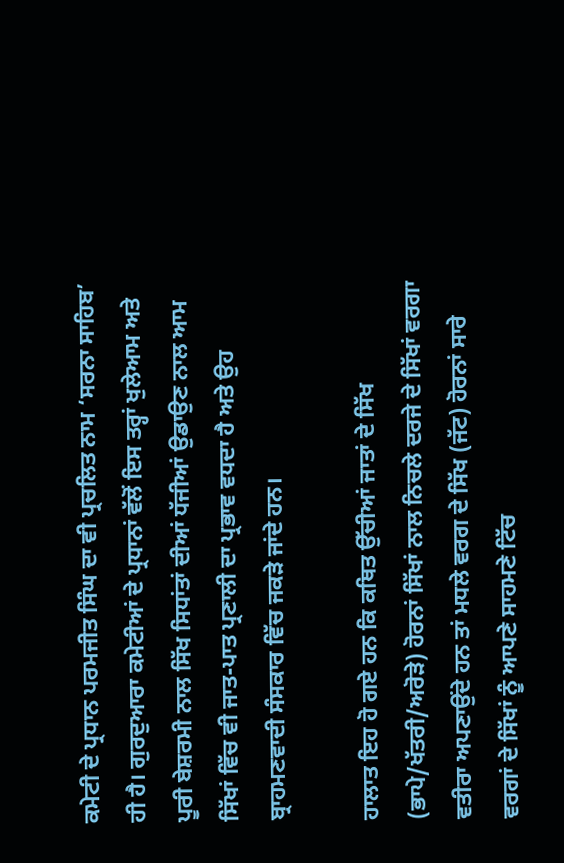ਕਮੇਟੀ ਦੇ ਪ੍ਰਧਾਨ ਪਰਮਜੀਤ ਸਿੰਘ ਦਾ ਵੀ ਪ੍ਰਚਲਿਤ ਨਾਮ ‘ਸਰਨਾ ਸਾਹਿਬ’ ਹੀ ਹੈ। ਗੁਰਦੁਆਰਾ ਕਮੇਟੀਆਂ ਦੇ ਪ੍ਰਧਾਨਾਂ ਵੱਲੋਂ ਇਸ ਤਰ੍ਹਾਂ ਖੁਲੇਆਮ ਅਤੇ ਪੂਰੀ ਬੇਸ਼ਰਮੀ ਨਾਲ ਸਿੱਖ ਸਿਧਾਂਤਾਂ ਦੀਆਂ ਧੱਜੀਆਂ ਉਡਾਉਣ ਨਾਲ ਆਮ ਸਿੱਖਾਂ ਵਿੱਚ ਵੀ ਜਾਤ-ਪਾਤ ਪ੍ਰਣਾਲੀ ਦਾ ਪ੍ਰਭਾਵ ਵਧਦਾ ਹੈ ਅਤੇ ਉਹ ਬ੍ਰਾਹਮਣਵਾਦੀ ਸੰਸਕਾਰ ਵਿੱਚ ਜਕੜੇ ਜਾਂਦੇ ਹਨ।

ਹਾਲਾਤ ਇਹ ਹੋ ਗਏ ਹਨ ਕਿ ਕਥਿਤ ਉੱਚੀਆਂ ਜਾਤਾਂ ਦੇ ਸਿੱਖ (ਭਾਪੇ/ਖੱਤਰੀ/ਅਰੋੜੇ) ਹੋਰਨਾਂ ਸਿੱਖਾਂ ਨਾਲ ਨਿਚਲੇ ਦਰਜੇ ਦੇ ਸਿੱਖਾਂ ਵਰਗਾ ਵਤੀਰਾ ਅਪਣਾਉਂਦੇ ਹਨ ਤਾਂ ਮਧਲੇ ਵਰਗ ਦੇ ਸਿੱਖ (ਜੱਟ) ਹੋਰਨਾਂ ਸਾਰੇ ਵਰਗਾਂ ਦੇ ਸਿੱਖਾਂ ਨੂੰ ਆਪਣੇ ਸਾਹਮਣੇ ਟਿੱਚ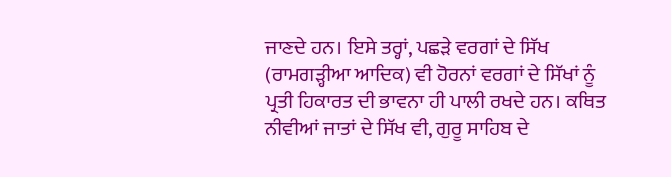ਜਾਣਦੇ ਹਨ। ਇਸੇ ਤਰ੍ਹਾਂ, ਪਛੜੇ ਵਰਗਾਂ ਦੇ ਸਿੱਖ (ਰਾਮਗੜ੍ਹੀਆ ਆਦਿਕ) ਵੀ ਹੋਰਨਾਂ ਵਰਗਾਂ ਦੇ ਸਿੱਖਾਂ ਨੂੰ ਪ੍ਰਤੀ ਹਿਕਾਰਤ ਦੀ ਭਾਵਨਾ ਹੀ ਪਾਲੀ ਰਖਦੇ ਹਨ। ਕਥਿਤ ਨੀਵੀਆਂ ਜਾਤਾਂ ਦੇ ਸਿੱਖ ਵੀ, ਗੁਰੂ ਸਾਹਿਬ ਦੇ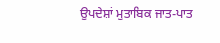ਉਪਦੇਸ਼ਾਂ ਮੁਤਾਬਿਕ ਜਾਤ-ਪਾਤ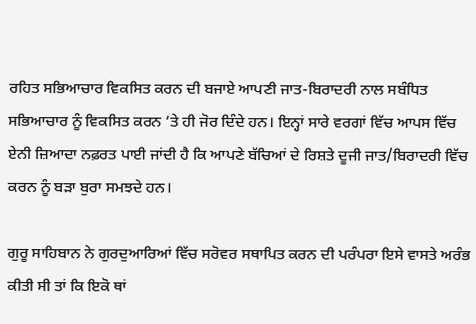ਰਹਿਤ ਸਭਿਆਚਾਰ ਵਿਕਸਿਤ ਕਰਨ ਦੀ ਬਜਾਏ ਆਪਣੀ ਜਾਤ-ਬਿਰਾਦਰੀ ਨਾਲ ਸਬੰਧਿਤ ਸਭਿਆਚਾਰ ਨੂੰ ਵਿਕਸਿਤ ਕਰਨ ’ਤੇ ਹੀ ਜੋਰ ਦਿੰਦੇ ਹਨ। ਇਨ੍ਹਾਂ ਸਾਰੇ ਵਰਗਾਂ ਵਿੱਚ ਆਪਸ ਵਿੱਚ ਏਨੀ ਜ਼ਿਆਦਾ ਨਫ਼ਰਤ ਪਾਈ ਜਾਂਦੀ ਹੈ ਕਿ ਆਪਣੇ ਬੱਚਿਆਂ ਦੇ ਰਿਸ਼ਤੇ ਦੂਜੀ ਜਾਤ/ਬਿਰਾਦਰੀ ਵਿੱਚ ਕਰਨ ਨੂੰ ਬੜਾ ਬੁਰਾ ਸਮਝਦੇ ਹਨ।

ਗੁਰੂ ਸਾਹਿਬਾਨ ਨੇ ਗੁਰਦੁਆਰਿਆਂ ਵਿੱਚ ਸਰੋਵਰ ਸਥਾਪਿਤ ਕਰਨ ਦੀ ਪਰੰਪਰਾ ਇਸੇ ਵਾਸਤੇ ਅਰੰਭ ਕੀਤੀ ਸੀ ਤਾਂ ਕਿ ਇਕੋ ਥਾਂ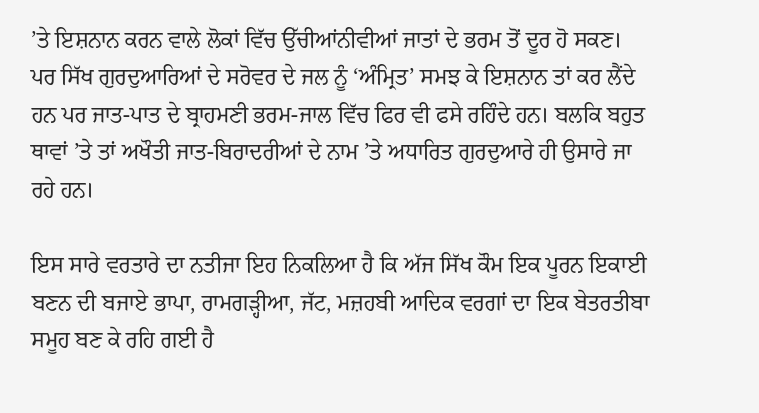’ਤੇ ਇਸ਼ਨਾਨ ਕਰਨ ਵਾਲੇ ਲੋਕਾਂ ਵਿੱਚ ਉੱਚੀਆਂਨੀਵੀਆਂ ਜਾਤਾਂ ਦੇ ਭਰਮ ਤੋਂ ਦੂਰ ਹੋ ਸਕਣ। ਪਰ ਸਿੱਖ ਗੁਰਦੁਆਰਿਆਂ ਦੇ ਸਰੋਵਰ ਦੇ ਜਲ ਨੂੰ ‘ਅੰਮ੍ਰਿਤ’ ਸਮਝ ਕੇ ਇਸ਼ਨਾਨ ਤਾਂ ਕਰ ਲੈਂਦੇ ਹਨ ਪਰ ਜਾਤ-ਪਾਤ ਦੇ ਬ੍ਰਾਹਮਣੀ ਭਰਮ-ਜਾਲ ਵਿੱਚ ਫਿਰ ਵੀ ਫਸੇ ਰਹਿੰਦੇ ਹਨ। ਬਲਕਿ ਬਹੁਤ ਥਾਵਾਂ ’ਤੇ ਤਾਂ ਅਖੌਤੀ ਜਾਤ-ਬਿਰਾਦਰੀਆਂ ਦੇ ਨਾਮ ’ਤੇ ਅਧਾਰਿਤ ਗੁਰਦੁਆਰੇ ਹੀ ਉਸਾਰੇ ਜਾ ਰਹੇ ਹਨ।

ਇਸ ਸਾਰੇ ਵਰਤਾਰੇ ਦਾ ਨਤੀਜਾ ਇਹ ਨਿਕਲਿਆ ਹੈ ਕਿ ਅੱਜ ਸਿੱਖ ਕੌਮ ਇਕ ਪੂਰਨ ਇਕਾਈ ਬਣਨ ਦੀ ਬਜਾਏ ਭਾਪਾ, ਰਾਮਗੜ੍ਹੀਆ, ਜੱਟ, ਮਜ਼ਹਬੀ ਆਦਿਕ ਵਰਗਾਂ ਦਾ ਇਕ ਬੇਤਰਤੀਬਾ ਸਮੂਹ ਬਣ ਕੇ ਰਹਿ ਗਈ ਹੈ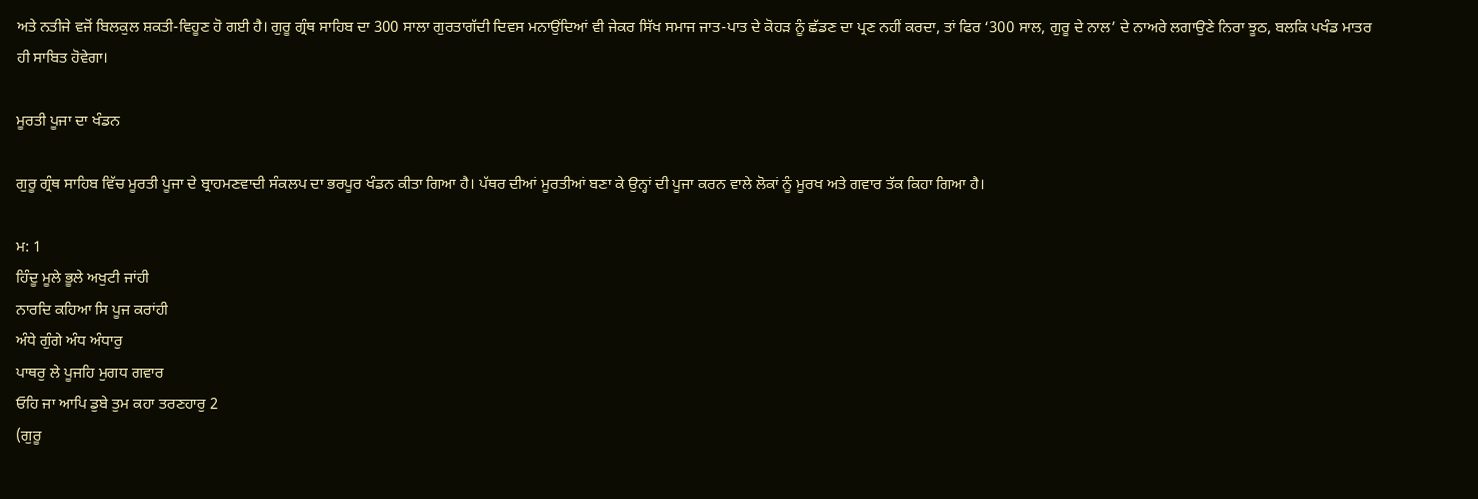ਅਤੇ ਨਤੀਜੇ ਵਜੋਂ ਬਿਲਕੁਲ ਸ਼ਕਤੀ-ਵਿਹੂਣ ਹੋ ਗਈ ਹੈ। ਗੁਰੂ ਗ੍ਰੰਥ ਸਾਹਿਬ ਦਾ 300 ਸਾਲਾ ਗੁਰਤਾਗੱਦੀ ਦਿਵਸ ਮਨਾਉਂਦਿਆਂ ਵੀ ਜੇਕਰ ਸਿੱਖ ਸਮਾਜ ਜਾਤ-ਪਾਤ ਦੇ ਕੋਹੜ ਨੂੰ ਛੱਡਣ ਦਾ ਪ੍ਰਣ ਨਹੀਂ ਕਰਦਾ, ਤਾਂ ਫਿਰ ‘300 ਸਾਲ, ਗੁਰੂ ਦੇ ਨਾਲ’ ਦੇ ਨਾਅਰੇ ਲਗਾਉਣੇ ਨਿਰਾ ਝੂਠ, ਬਲਕਿ ਪਖੰਡ ਮਾਤਰ ਹੀ ਸਾਬਿਤ ਹੋਵੇਗਾ।

ਮੂਰਤੀ ਪੂਜਾ ਦਾ ਖੰਡਨ

ਗੁਰੂ ਗ੍ਰੰਥ ਸਾਹਿਬ ਵਿੱਚ ਮੂਰਤੀ ਪੂਜਾ ਦੇ ਬ੍ਰਾਹਮਣਵਾਦੀ ਸੰਕਲਪ ਦਾ ਭਰਪੂਰ ਖੰਡਨ ਕੀਤਾ ਗਿਆ ਹੈ। ਪੱਥਰ ਦੀਆਂ ਮੂਰਤੀਆਂ ਬਣਾ ਕੇ ਉਨ੍ਹਾਂ ਦੀ ਪੂਜਾ ਕਰਨ ਵਾਲੇ ਲੋਕਾਂ ਨੂੰ ਮੂਰਖ ਅਤੇ ਗਵਾਰ ਤੱਕ ਕਿਹਾ ਗਿਆ ਹੈ।

ਮ: 1
ਹਿੰਦੂ ਮੂਲੇ ਭੂਲੇ ਅਖੁਟੀ ਜਾਂਹੀ
ਨਾਰਦਿ ਕਹਿਆ ਸਿ ਪੂਜ ਕਰਾਂਹੀ
ਅੰਧੇ ਗੁੰਗੇ ਅੰਧ ਅੰਧਾਰੁ
ਪਾਥਰੁ ਲੇ ਪੂਜਹਿ ਮੁਗਧ ਗਵਾਰ
ਓਹਿ ਜਾ ਆਪਿ ਡੁਬੇ ਤੁਮ ਕਹਾ ਤਰਣਹਾਰੁ 2
(ਗੁਰੂ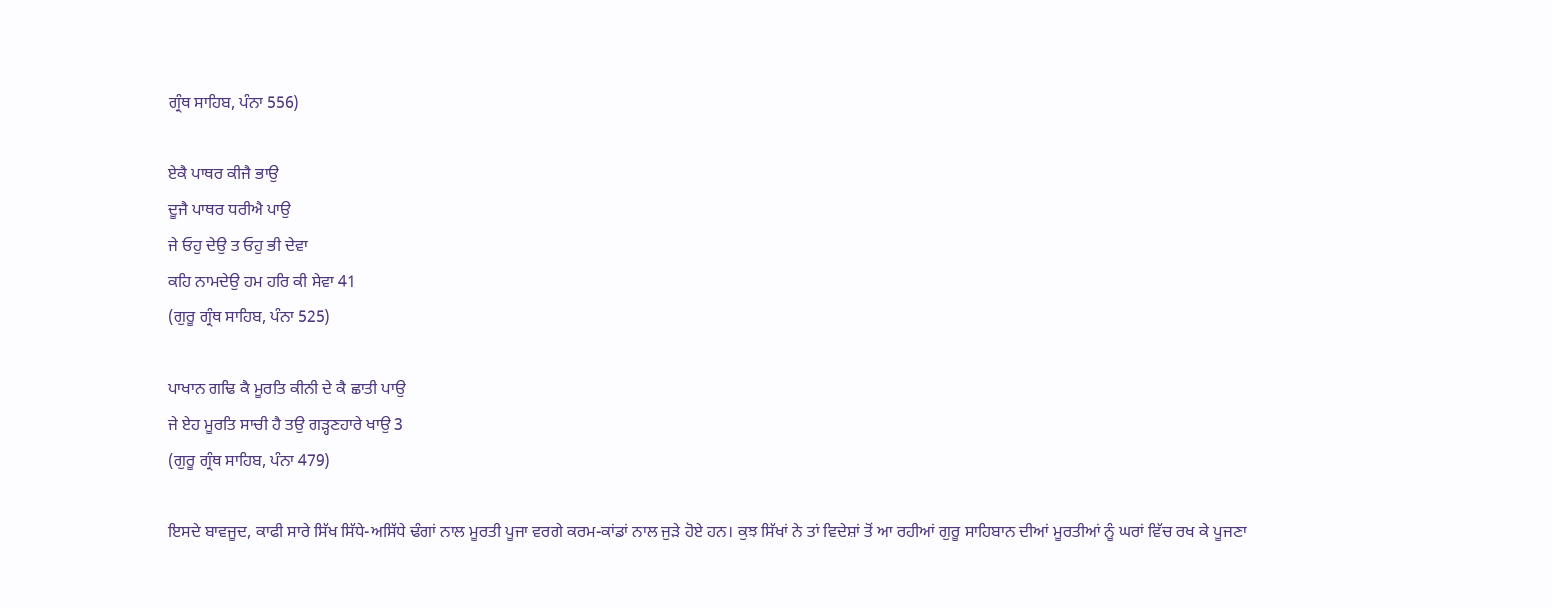ਗ੍ਰੰਥ ਸਾਹਿਬ, ਪੰਨਾ 556)

ਏਕੈ ਪਾਥਰ ਕੀਜੈ ਭਾਉ
ਦੂਜੈ ਪਾਥਰ ਧਰੀਐ ਪਾਉ
ਜੇ ਓਹੁ ਦੇਉ ਤ ਓਹੁ ਭੀ ਦੇਵਾ
ਕਹਿ ਨਾਮਦੇਉ ਹਮ ਹਰਿ ਕੀ ਸੇਵਾ 41
(ਗੁਰੂ ਗ੍ਰੰਥ ਸਾਹਿਬ, ਪੰਨਾ 525)

ਪਾਖਾਨ ਗਢਿ ਕੈ ਮੂਰਤਿ ਕੀਨੀ ਦੇ ਕੈ ਛਾਤੀ ਪਾਉ
ਜੇ ਏਹ ਮੂਰਤਿ ਸਾਚੀ ਹੈ ਤਉ ਗੜ੍ਹਣਹਾਰੇ ਖਾਉ 3
(ਗੁਰੂ ਗ੍ਰੰਥ ਸਾਹਿਬ, ਪੰਨਾ 479)

ਇਸਦੇ ਬਾਵਜੂਦ, ਕਾਫੀ ਸਾਰੇ ਸਿੱਖ ਸਿੱਧੇ-ਅਸਿੱਧੇ ਢੰਗਾਂ ਨਾਲ ਮੂਰਤੀ ਪੂਜਾ ਵਰਗੇ ਕਰਮ-ਕਾਂਡਾਂ ਨਾਲ ਜੁੜੇ ਹੋਏ ਹਨ। ਕੁਝ ਸਿੱਖਾਂ ਨੇ ਤਾਂ ਵਿਦੇਸ਼ਾਂ ਤੋਂ ਆ ਰਹੀਆਂ ਗੁਰੂ ਸਾਹਿਬਾਨ ਦੀਆਂ ਮੂਰਤੀਆਂ ਨੂੰ ਘਰਾਂ ਵਿੱਚ ਰਖ ਕੇ ਪੂਜਣਾ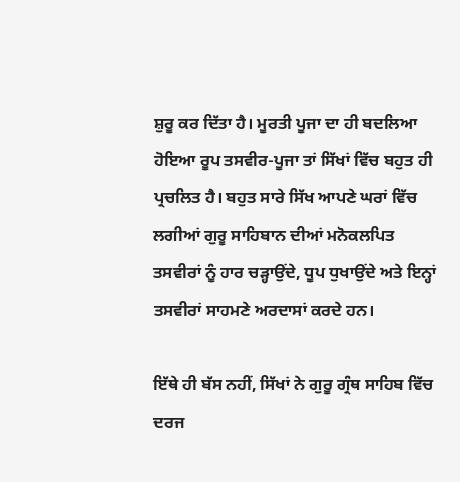ਸ਼ੁਰੂ ਕਰ ਦਿੱਤਾ ਹੈ। ਮੂਰਤੀ ਪੂਜਾ ਦਾ ਹੀ ਬਦਲਿਆ ਹੋਇਆ ਰੂਪ ਤਸਵੀਰ-ਪੂਜਾ ਤਾਂ ਸਿੱਖਾਂ ਵਿੱਚ ਬਹੁਤ ਹੀ ਪ੍ਰਚਲਿਤ ਹੈ। ਬਹੁਤ ਸਾਰੇ ਸਿੱਖ ਆਪਣੇ ਘਰਾਂ ਵਿੱਚ ਲਗੀਆਂ ਗੁਰੂ ਸਾਹਿਬਾਨ ਦੀਆਂ ਮਨੋਕਲਪਿਤ ਤਸਵੀਰਾਂ ਨੂੰ ਹਾਰ ਚੜ੍ਹਾਉਂਦੇ, ਧੂਪ ਧੁਖਾਉਂਦੇ ਅਤੇ ਇਨ੍ਹਾਂ ਤਸਵੀਰਾਂ ਸਾਹਮਣੇ ਅਰਦਾਸਾਂ ਕਰਦੇ ਹਨ।

ਇੱਥੇ ਹੀ ਬੱਸ ਨਹੀਂ, ਸਿੱਖਾਂ ਨੇ ਗੁਰੂ ਗ੍ਰੰਥ ਸਾਹਿਬ ਵਿੱਚ ਦਰਜ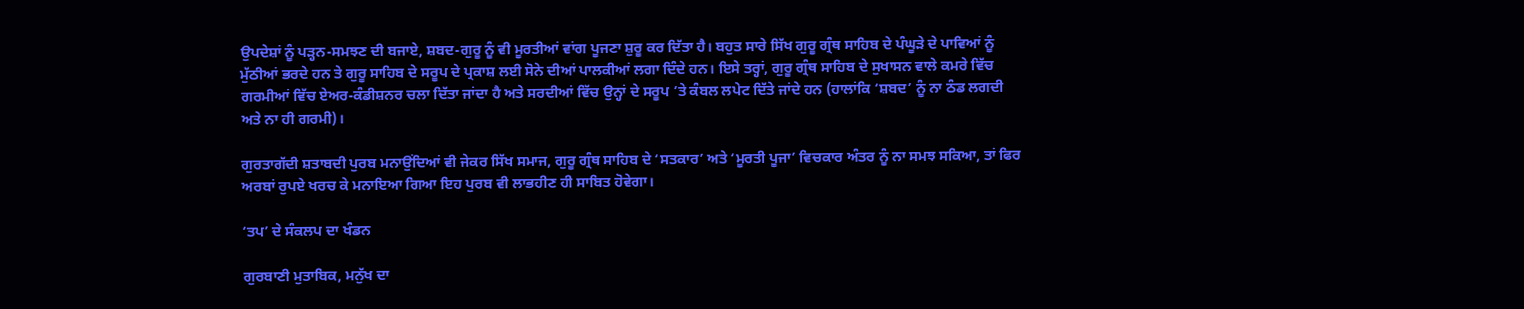ਉਪਦੇਸ਼ਾਂ ਨੂੰ ਪੜ੍ਹਨ-ਸਮਝਣ ਦੀ ਬਜਾਏ, ਸ਼ਬਦ-ਗੁਰੂ ਨੂੰ ਵੀ ਮੂਰਤੀਆਂ ਵਾਂਗ ਪੂਜਣਾ ਸ਼ੁਰੂ ਕਰ ਦਿੱਤਾ ਹੈ। ਬਹੁਤ ਸਾਰੇ ਸਿੱਖ ਗੁਰੂ ਗ੍ਰੰਥ ਸਾਹਿਬ ਦੇ ਪੰਘੂੜੇ ਦੇ ਪਾਵਿਆਂ ਨੂੰ ਮੁੱਠੀਆਂ ਭਰਦੇ ਹਨ ਤੇ ਗੁਰੂ ਸਾਹਿਬ ਦੇ ਸਰੂਪ ਦੇ ਪ੍ਰਕਾਸ਼ ਲਈ ਸੋਨੇ ਦੀਆਂ ਪਾਲਕੀਆਂ ਲਗਾ ਦਿੰਦੇ ਹਨ। ਇਸੇ ਤਰ੍ਹਾਂ, ਗੁਰੂ ਗ੍ਰੰਥ ਸਾਹਿਬ ਦੇ ਸੁਖਾਸਨ ਵਾਲੇ ਕਮਰੇ ਵਿੱਚ ਗਰਮੀਆਂ ਵਿੱਚ ਏਅਰ-ਕੰਡੀਸ਼ਨਰ ਚਲਾ ਦਿੱਤਾ ਜਾਂਦਾ ਹੈ ਅਤੇ ਸਰਦੀਆਂ ਵਿੱਚ ਉਨ੍ਹਾਂ ਦੇ ਸਰੂਪ ’ਤੇ ਕੰਬਲ ਲਪੇਟ ਦਿੱਤੇ ਜਾਂਦੇ ਹਨ (ਹਾਲਾਂਕਿ ‘ਸ਼ਬਦ’ ਨੂੰ ਨਾ ਠੰਡ ਲਗਦੀ ਅਤੇ ਨਾ ਹੀ ਗਰਮੀ)।

ਗੁਰਤਾਗੱਦੀ ਸ਼ਤਾਬਦੀ ਪੁਰਬ ਮਨਾਉਂਦਿਆਂ ਵੀ ਜੇਕਰ ਸਿੱਖ ਸਮਾਜ, ਗੁਰੂ ਗ੍ਰੰਥ ਸਾਹਿਬ ਦੇ ‘ਸਤਕਾਰ’ ਅਤੇ ‘ਮੂਰਤੀ ਪੂਜਾ’ ਵਿਚਕਾਰ ਅੰਤਰ ਨੂੰ ਨਾ ਸਮਝ ਸਕਿਆ, ਤਾਂ ਫਿਰ ਅਰਬਾਂ ਰੁਪਏ ਖਰਚ ਕੇ ਮਨਾਇਆ ਗਿਆ ਇਹ ਪੁਰਬ ਵੀ ਲਾਭਹੀਣ ਹੀ ਸਾਬਿਤ ਹੋਵੇਗਾ।

‘ਤਪ’ ਦੇ ਸੰਕਲਪ ਦਾ ਖੰਡਨ

ਗੁਰਬਾਣੀ ਮੁਤਾਬਿਕ, ਮਨੁੱਖ ਦਾ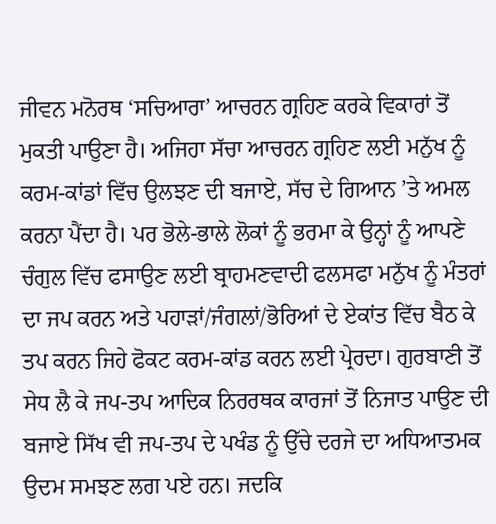ਜੀਵਨ ਮਨੋਰਥ ‘ਸਚਿਆਰਾ’ ਆਚਰਨ ਗ੍ਰਹਿਣ ਕਰਕੇ ਵਿਕਾਰਾਂ ਤੋਂ ਮੁਕਤੀ ਪਾਉਣਾ ਹੈ। ਅਜਿਹਾ ਸੱਚਾ ਆਚਰਨ ਗ੍ਰਹਿਣ ਲਈ ਮਨੁੱਖ ਨੂੰ ਕਰਮ-ਕਾਂਡਾਂ ਵਿੱਚ ਉਲਝਣ ਦੀ ਬਜਾਏ, ਸੱਚ ਦੇ ਗਿਆਨ ’ਤੇ ਅਮਲ ਕਰਨਾ ਪੈਂਦਾ ਹੈ। ਪਰ ਭੋਲੇ-ਭਾਲੇ ਲੋਕਾਂ ਨੂੰ ਭਰਮਾ ਕੇ ਉਨ੍ਹਾਂ ਨੂੰ ਆਪਣੇ ਚੰਗੁਲ ਵਿੱਚ ਫਸਾਉਣ ਲਈ ਬ੍ਰਾਹਮਣਵਾਦੀ ਫਲਸਫਾ ਮਨੁੱਖ ਨੂੰ ਮੰਤਰਾਂ ਦਾ ਜਪ ਕਰਨ ਅਤੇ ਪਹਾੜਾਂ/ਜੰਗਲਾਂ/ਭੋਰਿਆਂ ਦੇ ਏਕਾਂਤ ਵਿੱਚ ਬੈਠ ਕੇ ਤਪ ਕਰਨ ਜਿਹੇ ਫੋਕਟ ਕਰਮ-ਕਾਂਡ ਕਰਨ ਲਈ ਪ੍ਰੇਰਦਾ। ਗੁਰਬਾਣੀ ਤੋਂ ਸੇਧ ਲੈ ਕੇ ਜਪ-ਤਪ ਆਦਿਕ ਨਿਰਰਥਕ ਕਾਰਜਾਂ ਤੋਂ ਨਿਜਾਤ ਪਾਉਣ ਦੀ ਬਜਾਏ ਸਿੱਖ ਵੀ ਜਪ-ਤਪ ਦੇ ਪਖੰਡ ਨੂੰ ਉੱਚੇ ਦਰਜੇ ਦਾ ਅਧਿਆਤਮਕ ਉਦਮ ਸਮਝਣ ਲਗ ਪਏ ਹਨ। ਜਦਕਿ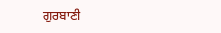ਗੁਰਬਾਣੀ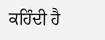ਕਹਿੰਦੀ ਹੈ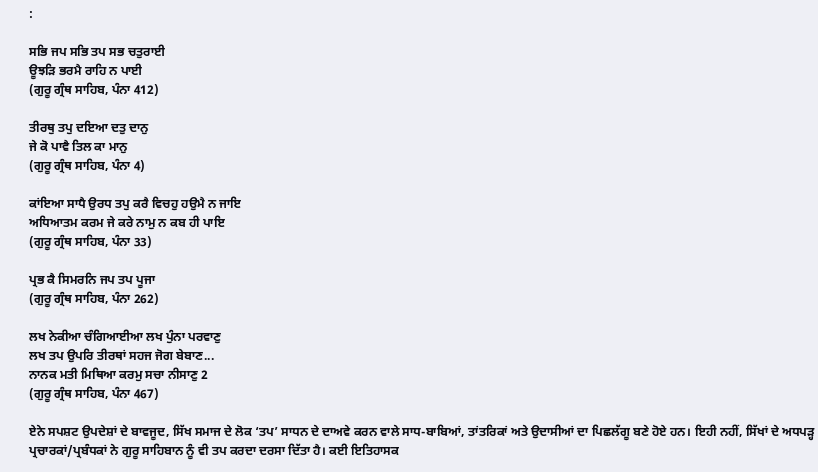:

ਸਭਿ ਜਪ ਸਭਿ ਤਪ ਸਭ ਚਤੁਰਾਈ
ਊਝੜਿ ਭਰਮੈ ਰਾਹਿ ਨ ਪਾਈ
(ਗੁਰੂ ਗ੍ਰੰਥ ਸਾਹਿਬ, ਪੰਨਾ 412)

ਤੀਰਥੁ ਤਪੁ ਦਇਆ ਦਤੁ ਦਾਨੁ
ਜੇ ਕੋ ਪਾਵੈ ਤਿਲ ਕਾ ਮਾਨੁ
(ਗੁਰੂ ਗ੍ਰੰਥ ਸਾਹਿਬ, ਪੰਨਾ 4)

ਕਾਂਇਆ ਸਾਧੈ ਉਰਧ ਤਪੁ ਕਰੈ ਵਿਚਹੁ ਹਉਮੈ ਨ ਜਾਇ
ਅਧਿਆਤਮ ਕਰਮ ਜੇ ਕਰੇ ਨਾਮੁ ਨ ਕਬ ਹੀ ਪਾਇ
(ਗੁਰੂ ਗ੍ਰੰਥ ਸਾਹਿਬ, ਪੰਨਾ 33)

ਪ੍ਰਭ ਕੈ ਸਿਮਰਨਿ ਜਪ ਤਪ ਪੂਜਾ
(ਗੁਰੂ ਗ੍ਰੰਥ ਸਾਹਿਬ, ਪੰਨਾ 262)

ਲਖ ਨੇਕੀਆ ਚੰਗਿਆਈਆ ਲਖ ਪੁੰਨਾ ਪਰਵਾਣੁ
ਲਖ ਤਪ ਉਪਰਿ ਤੀਰਥਾਂ ਸਹਜ ਜੋਗ ਬੇਬਾਣ...
ਨਾਨਕ ਮਤੀ ਮਿਥਿਆ ਕਰਮੁ ਸਚਾ ਨੀਸਾਣੁ 2
(ਗੁਰੂ ਗ੍ਰੰਥ ਸਾਹਿਬ, ਪੰਨਾ 467)

ਏਨੇ ਸਪਸ਼ਟ ਉਪਦੇਸ਼ਾਂ ਦੇ ਬਾਵਜੂਦ, ਸਿੱਖ ਸਮਾਜ ਦੇ ਲੋਕ ‘ਤਪ’ ਸਾਧਨ ਦੇ ਦਾਅਵੇ ਕਰਨ ਵਾਲੇ ਸਾਧ-ਬਾਬਿਆਂ, ਤਾਂਤਰਿਕਾਂ ਅਤੇ ਉਦਾਸੀਆਂ ਦਾ ਪਿਛਲੱਗੂ ਬਣੇ ਹੋਏ ਹਨ। ਇਹੀ ਨਹੀਂ, ਸਿੱਖਾਂ ਦੇ ਅਧਪੜ੍ਹ ਪ੍ਰਚਾਰਕਾਂ/ਪ੍ਰਬੰਧਕਾਂ ਨੇ ਗੁਰੂ ਸਾਹਿਬਾਨ ਨੂੰ ਵੀ ਤਪ ਕਰਦਾ ਦਰਸਾ ਦਿੱਤਾ ਹੈ। ਕਈ ਇਤਿਹਾਸਕ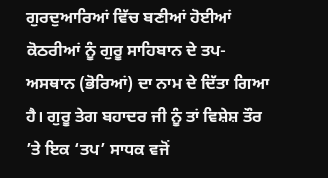ਗੁਰਦੁਆਰਿਆਂ ਵਿੱਚ ਬਣੀਆਂ ਹੋਈਆਂ ਕੋਠਰੀਆਂ ਨੂੰ ਗੁਰੂ ਸਾਹਿਬਾਨ ਦੇ ਤਪ-ਅਸਥਾਨ (ਭੋਰਿਆਂ) ਦਾ ਨਾਮ ਦੇ ਦਿੱਤਾ ਗਿਆ ਹੈ। ਗੁਰੂ ਤੇਗ ਬਹਾਦਰ ਜੀ ਨੂੰ ਤਾਂ ਵਿਸ਼ੇਸ਼ ਤੌਰ ’ਤੇ ਇਕ ‘ਤਪ’ ਸਾਧਕ ਵਜੋਂ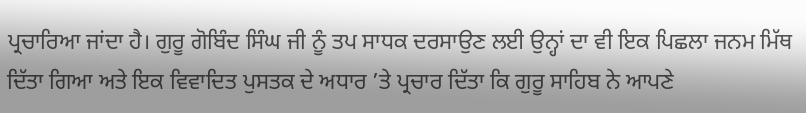ਪ੍ਰਚਾਰਿਆ ਜਾਂਦਾ ਹੈ। ਗੁਰੂ ਗੋਬਿੰਦ ਸਿੰਘ ਜੀ ਨੂੰ ਤਪ ਸਾਧਕ ਦਰਸਾਉਣ ਲਈ ਉਨ੍ਹਾਂ ਦਾ ਵੀ ਇਕ ਪਿਛਲਾ ਜਨਮ ਮਿੱਥ ਦਿੱਤਾ ਗਿਆ ਅਤੇ ਇਕ ਵਿਵਾਦਿਤ ਪੁਸਤਕ ਦੇ ਅਧਾਰ ’ਤੇ ਪ੍ਰਚਾਰ ਦਿੱਤਾ ਕਿ ਗੁਰੂ ਸਾਹਿਬ ਨੇ ਆਪਣੇ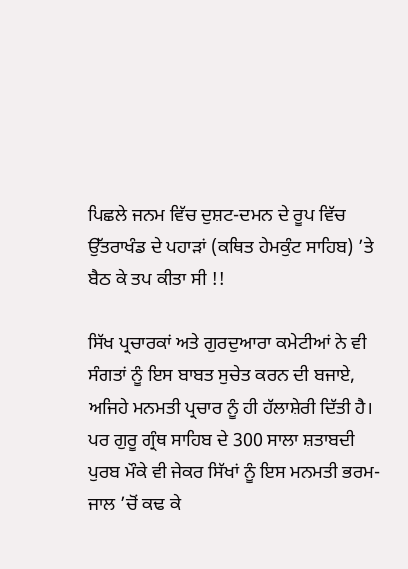ਪਿਛਲੇ ਜਨਮ ਵਿੱਚ ਦੁਸ਼ਟ-ਦਮਨ ਦੇ ਰੂਪ ਵਿੱਚ ਉੱਤਰਾਖੰਡ ਦੇ ਪਹਾੜਾਂ (ਕਥਿਤ ਹੇਮਕੁੰਟ ਸਾਹਿਬ) ’ਤੇ ਬੈਠ ਕੇ ਤਪ ਕੀਤਾ ਸੀ !!

ਸਿੱਖ ਪ੍ਰਚਾਰਕਾਂ ਅਤੇ ਗੁਰਦੁਆਰਾ ਕਮੇਟੀਆਂ ਨੇ ਵੀ ਸੰਗਤਾਂ ਨੂੰ ਇਸ ਬਾਬਤ ਸੁਚੇਤ ਕਰਨ ਦੀ ਬਜਾਏ, ਅਜਿਹੇ ਮਨਮਤੀ ਪ੍ਰਚਾਰ ਨੂੰ ਹੀ ਹੱਲਾਸ਼ੇਰੀ ਦਿੱਤੀ ਹੈ। ਪਰ ਗੁਰੂ ਗ੍ਰੰਥ ਸਾਹਿਬ ਦੇ 300 ਸਾਲਾ ਸ਼ਤਾਬਦੀ ਪੁਰਬ ਮੌਕੇ ਵੀ ਜੇਕਰ ਸਿੱਖਾਂ ਨੂੰ ਇਸ ਮਨਮਤੀ ਭਰਮ-ਜਾਲ ’ਚੋਂ ਕਢ ਕੇ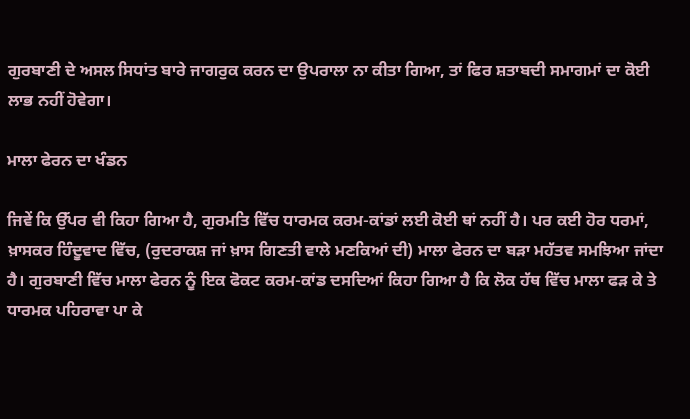ਗੁਰਬਾਣੀ ਦੇ ਅਸਲ ਸਿਧਾਂਤ ਬਾਰੇ ਜਾਗਰੁਕ ਕਰਨ ਦਾ ਉਪਰਾਲਾ ਨਾ ਕੀਤਾ ਗਿਆ, ਤਾਂ ਫਿਰ ਸ਼ਤਾਬਦੀ ਸਮਾਗਮਾਂ ਦਾ ਕੋਈ ਲਾਭ ਨਹੀਂ ਹੋਵੇਗਾ।

ਮਾਲਾ ਫੇਰਨ ਦਾ ਖੰਡਨ

ਜਿਵੇਂ ਕਿ ਉੱਪਰ ਵੀ ਕਿਹਾ ਗਿਆ ਹੈ, ਗੁਰਮਤਿ ਵਿੱਚ ਧਾਰਮਕ ਕਰਮ-ਕਾਂਡਾਂ ਲਈ ਕੋਈ ਥਾਂ ਨਹੀਂ ਹੈ। ਪਰ ਕਈ ਹੋਰ ਧਰਮਾਂ, ਖ਼ਾਸਕਰ ਹਿੰਦੂਵਾਦ ਵਿੱਚ, (ਰੁਦਰਾਕਸ਼ ਜਾਂ ਖ਼ਾਸ ਗਿਣਤੀ ਵਾਲੇ ਮਣਕਿਆਂ ਦੀ) ਮਾਲਾ ਫੇਰਨ ਦਾ ਬੜਾ ਮਹੱਤਵ ਸਮਝਿਆ ਜਾਂਦਾ ਹੈ। ਗੁਰਬਾਣੀ ਵਿੱਚ ਮਾਲਾ ਫੇਰਨ ਨੂੰ ਇਕ ਫੋਕਟ ਕਰਮ-ਕਾਂਡ ਦਸਦਿਆਂ ਕਿਹਾ ਗਿਆ ਹੈ ਕਿ ਲੋਕ ਹੱਥ ਵਿੱਚ ਮਾਲਾ ਫੜ ਕੇ ਤੇ ਧਾਰਮਕ ਪਹਿਰਾਵਾ ਪਾ ਕੇ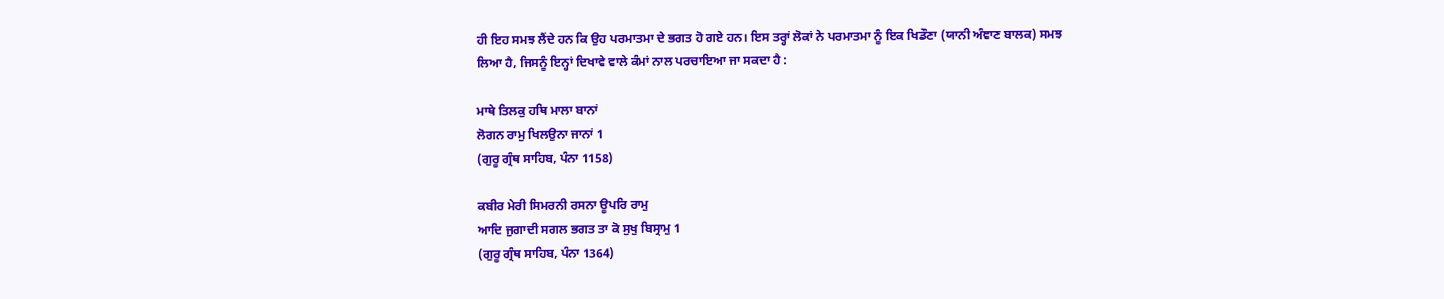ਹੀ ਇਹ ਸਮਝ ਲੈਂਦੇ ਹਨ ਕਿ ਉਹ ਪਰਮਾਤਮਾ ਦੇ ਭਗਤ ਹੋ ਗਏ ਹਨ। ਇਸ ਤਰ੍ਹਾਂ ਲੋਕਾਂ ਨੇ ਪਰਮਾਤਮਾ ਨੂੰ ਇਕ ਖਿਡੌਣਾ (ਯਾਨੀ ਅੰਞਾਣ ਬਾਲਕ) ਸਮਝ ਲਿਆ ਹੈ, ਜਿਸਨੂੰ ਇਨ੍ਹਾਂ ਦਿਖਾਵੇ ਵਾਲੇ ਕੰਮਾਂ ਨਾਲ ਪਰਚਾਇਆ ਜਾ ਸਕਦਾ ਹੈ :

ਮਾਥੇ ਤਿਲਕੁ ਹਥਿ ਮਾਲਾ ਬਾਨਾਂ
ਲੋਗਨ ਰਾਮੁ ਖਿਲਉਨਾ ਜਾਨਾਂ 1
(ਗੁਰੂ ਗ੍ਰੰਥ ਸਾਹਿਬ, ਪੰਨਾ 1158)

ਕਬੀਰ ਮੇਰੀ ਸਿਮਰਨੀ ਰਸਨਾ ਊਪਰਿ ਰਾਮੁ
ਆਦਿ ਜੁਗਾਦੀ ਸਗਲ ਭਗਤ ਤਾ ਕੋ ਸੁਖੁ ਬਿਸ੍ਰਾਮੁ 1
(ਗੁਰੂ ਗ੍ਰੰਥ ਸਾਹਿਬ, ਪੰਨਾ 1364)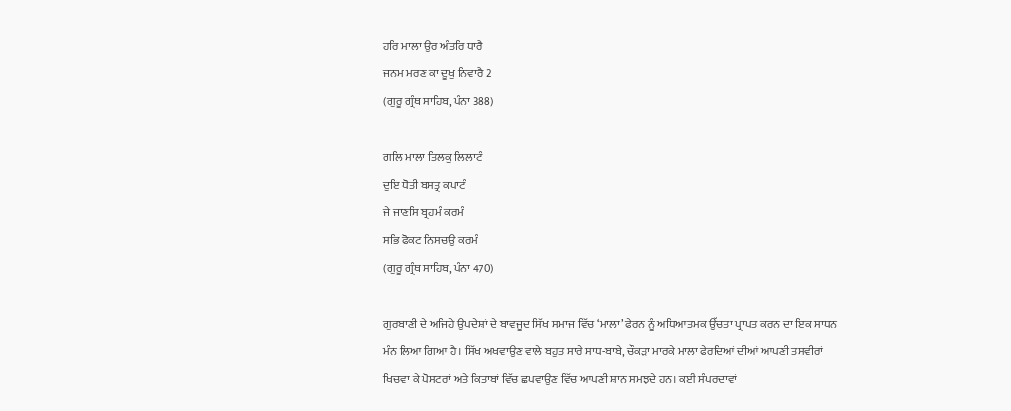ਹਰਿ ਮਾਲਾ ਉਰ ਅੰਤਰਿ ਧਾਰੈ
ਜਨਮ ਮਰਣ ਕਾ ਦੂਖੁ ਨਿਵਾਰੈ 2
(ਗੁਰੂ ਗ੍ਰੰਥ ਸਾਹਿਬ, ਪੰਨਾ 388)

ਗਲਿ ਮਾਲਾ ਤਿਲਕੁ ਲਿਲਾਟੰ
ਦੁਇ ਧੋਤੀ ਬਸਤ੍ਰ ਕਪਾਟੰ
ਜੇ ਜਾਣਸਿ ਬ੍ਰਹਮੰ ਕਰਮੰ
ਸਭਿ ਫੋਕਟ ਨਿਸਚਉ ਕਰਮੰ
(ਗੁਰੂ ਗ੍ਰੰਥ ਸਾਹਿਬ, ਪੰਨਾ 470)

ਗੁਰਬਾਣੀ ਦੇ ਅਜਿਹੇ ਉਪਦੇਸ਼ਾਂ ਦੇ ਬਾਵਜੂਦ ਸਿੱਖ ਸਮਾਜ ਵਿੱਚ ‘ਮਾਲਾ’ ਫੇਰਨ ਨੂੰ ਅਧਿਆਤਮਕ ਉੱਚਤਾ ਪ੍ਰਾਪਤ ਕਰਨ ਦਾ ਇਕ ਸਾਧਨ ਮੰਨ ਲਿਆ ਗਿਆ ਹੈ। ਸਿੱਖ ਅਖਵਾਉਣ ਵਾਲੇ ਬਹੁਤ ਸਾਰੇ ਸਾਧ-ਬਾਬੇ, ਚੌਕੜਾ ਮਾਰਕੇ ਮਾਲਾ ਫੇਰਦਿਆਂ ਦੀਆਂ ਆਪਣੀ ਤਸਵੀਰਾਂ ਖਿਚਵਾ ਕੇ ਪੋਸਟਰਾਂ ਅਤੇ ਕਿਤਾਬਾਂ ਵਿੱਚ ਛਪਵਾਉਣ ਵਿੱਚ ਆਪਣੀ ਸ਼ਾਨ ਸਮਝਦੇ ਹਨ। ਕਈ ਸੰਪਰਦਾਵਾਂ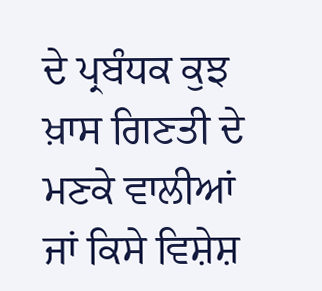ਦੇ ਪ੍ਰਬੰਧਕ ਕੁਝ ਖ਼ਾਸ ਗਿਣਤੀ ਦੇ ਮਣਕੇ ਵਾਲੀਆਂ ਜਾਂ ਕਿਸੇ ਵਿਸ਼ੇਸ਼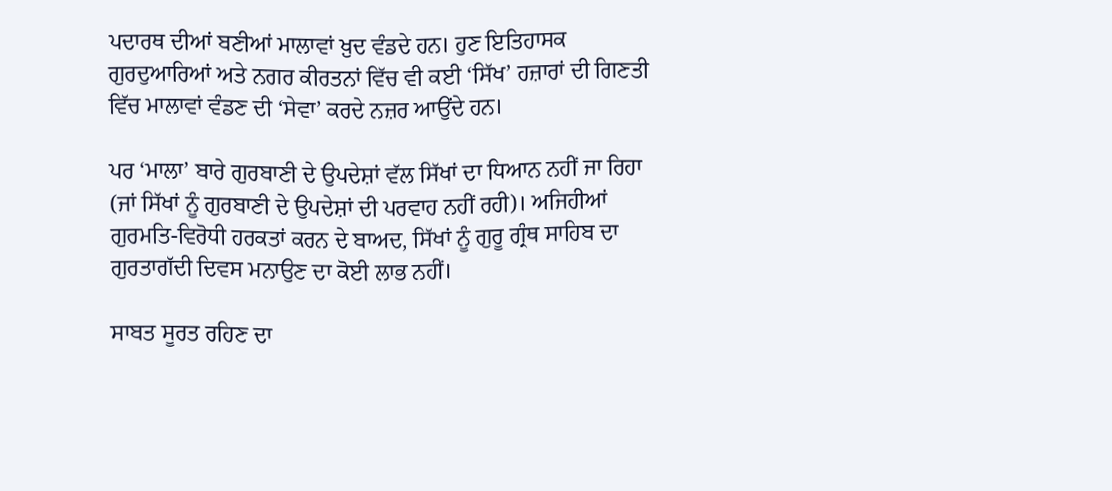ਪਦਾਰਥ ਦੀਆਂ ਬਣੀਆਂ ਮਾਲਾਵਾਂ ਖ਼ੁਦ ਵੰਡਦੇ ਹਨ। ਹੁਣ ਇਤਿਹਾਸਕ ਗੁਰਦੁਆਰਿਆਂ ਅਤੇ ਨਗਰ ਕੀਰਤਨਾਂ ਵਿੱਚ ਵੀ ਕਈ ‘ਸਿੱਖ’ ਹਜ਼ਾਰਾਂ ਦੀ ਗਿਣਤੀ ਵਿੱਚ ਮਾਲਾਵਾਂ ਵੰਡਣ ਦੀ ‘ਸੇਵਾ’ ਕਰਦੇ ਨਜ਼ਰ ਆਉਂਦੇ ਹਨ।

ਪਰ ‘ਮਾਲਾ’ ਬਾਰੇ ਗੁਰਬਾਣੀ ਦੇ ਉਪਦੇਸ਼ਾਂ ਵੱਲ ਸਿੱਖਾਂ ਦਾ ਧਿਆਨ ਨਹੀਂ ਜਾ ਰਿਹਾ (ਜਾਂ ਸਿੱਖਾਂ ਨੂੰ ਗੁਰਬਾਣੀ ਦੇ ਉਪਦੇਸ਼ਾਂ ਦੀ ਪਰਵਾਹ ਨਹੀਂ ਰਹੀ)। ਅਜਿਹੀਆਂ ਗੁਰਮਤਿ-ਵਿਰੋਧੀ ਹਰਕਤਾਂ ਕਰਨ ਦੇ ਬਾਅਦ, ਸਿੱਖਾਂ ਨੂੰ ਗੁਰੂ ਗ੍ਰੰਥ ਸਾਹਿਬ ਦਾ ਗੁਰਤਾਗੱਦੀ ਦਿਵਸ ਮਨਾਉਣ ਦਾ ਕੋਈ ਲਾਭ ਨਹੀਂ।

ਸਾਬਤ ਸੂਰਤ ਰਹਿਣ ਦਾ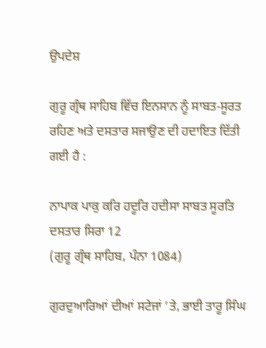ਉਪਦੇਸ਼

ਗੁਰੂ ਗ੍ਰੰਥ ਸਾਹਿਬ ਵਿੱਚ ਇਨਸਾਨ ਨੂੰ ਸਾਬਤ-ਸੂਰਤ ਰਹਿਣ ਅਤੇ ਦਸਤਾਰ ਸਜਾਉਣ ਦੀ ਹਦਾਇਤ ਦਿੱਤੀ ਗਈ ਹੈ :

ਨਾਪਾਕ ਪਾਕੁ ਕਰਿ ਹਦੂਰਿ ਹਦੀਸਾ ਸਾਬਤ ਸੂਰਤਿ ਦਸਤਾਰ ਸਿਰਾ 12
(ਗੁਰੂ ਗ੍ਰੰਥ ਸਾਹਿਬ, ਪੰਨਾ 1084)

ਗੁਰਦੁਆਰਿਆਂ ਦੀਆਂ ਸਟੇਜਾਂ ’ਤੇ, ਭਾਈ ਤਾਰੂ ਸਿੰਘ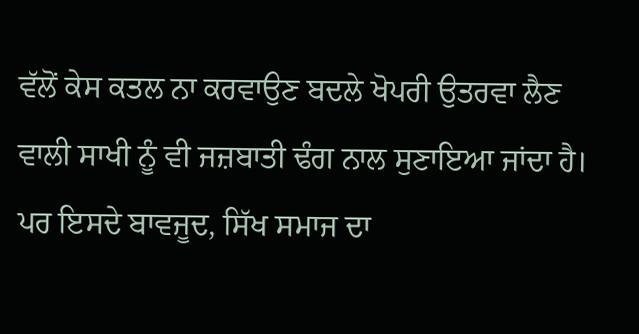ਵੱਲੋਂ ਕੇਸ ਕਤਲ ਨਾ ਕਰਵਾਉਣ ਬਦਲੇ ਖੋਪਰੀ ਉਤਰਵਾ ਲੈਣ ਵਾਲੀ ਸਾਖੀ ਨੂੰ ਵੀ ਜਜ਼ਬਾਤੀ ਢੰਗ ਨਾਲ ਸੁਣਾਇਆ ਜਾਂਦਾ ਹੈ। ਪਰ ਇਸਦੇ ਬਾਵਜੂਦ, ਸਿੱਖ ਸਮਾਜ ਦਾ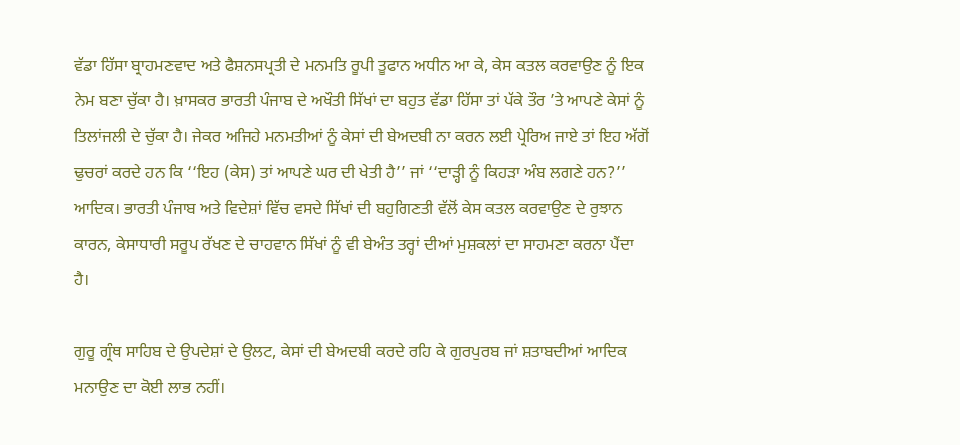ਵੱਡਾ ਹਿੱਸਾ ਬ੍ਰਾਹਮਣਵਾਦ ਅਤੇ ਫੈਸ਼ਨਸਪ੍ਰਤੀ ਦੇ ਮਨਮਤਿ ਰੂਪੀ ਤੂਫਾਨ ਅਧੀਨ ਆ ਕੇ, ਕੇਸ ਕਤਲ ਕਰਵਾਉਣ ਨੂੰ ਇਕ ਨੇਮ ਬਣਾ ਚੁੱਕਾ ਹੈ। ਖ਼ਾਸਕਰ ਭਾਰਤੀ ਪੰਜਾਬ ਦੇ ਅਖੌਤੀ ਸਿੱਖਾਂ ਦਾ ਬਹੁਤ ਵੱਡਾ ਹਿੱਸਾ ਤਾਂ ਪੱਕੇ ਤੌਰ ’ਤੇ ਆਪਣੇ ਕੇਸਾਂ ਨੂੰ ਤਿਲਾਂਜਲੀ ਦੇ ਚੁੱਕਾ ਹੈ। ਜੇਕਰ ਅਜਿਹੇ ਮਨਮਤੀਆਂ ਨੂੰ ਕੇਸਾਂ ਦੀ ਬੇਅਦਬੀ ਨਾ ਕਰਨ ਲਈ ਪ੍ਰੇਰਿਅ ਜਾਏ ਤਾਂ ਇਹ ਅੱਗੋਂ ਢੁਚਰਾਂ ਕਰਦੇ ਹਨ ਕਿ ‘‘ਇਹ (ਕੇਸ) ਤਾਂ ਆਪਣੇ ਘਰ ਦੀ ਖੇਤੀ ਹੈ’’ ਜਾਂ ‘‘ਦਾੜ੍ਹੀ ਨੂੰ ਕਿਹੜਾ ਅੰਬ ਲਗਣੇ ਹਨ?’’ ਆਦਿਕ। ਭਾਰਤੀ ਪੰਜਾਬ ਅਤੇ ਵਿਦੇਸ਼ਾਂ ਵਿੱਚ ਵਸਦੇ ਸਿੱਖਾਂ ਦੀ ਬਹੁਗਿਣਤੀ ਵੱਲੋਂ ਕੇਸ ਕਤਲ ਕਰਵਾਉਣ ਦੇ ਰੁਝਾਨ ਕਾਰਨ, ਕੇਸਾਧਾਰੀ ਸਰੂਪ ਰੱਖਣ ਦੇ ਚਾਹਵਾਨ ਸਿੱਖਾਂ ਨੂੰ ਵੀ ਬੇਅੰਤ ਤਰ੍ਹਾਂ ਦੀਆਂ ਮੁਸ਼ਕਲਾਂ ਦਾ ਸਾਹਮਣਾ ਕਰਨਾ ਪੈਂਦਾ ਹੈ।

ਗੁਰੂ ਗ੍ਰੰਥ ਸਾਹਿਬ ਦੇ ਉਪਦੇਸ਼ਾਂ ਦੇ ਉਲਟ, ਕੇਸਾਂ ਦੀ ਬੇਅਦਬੀ ਕਰਦੇ ਰਹਿ ਕੇ ਗੁਰਪੁਰਬ ਜਾਂ ਸ਼ਤਾਬਦੀਆਂ ਆਦਿਕ ਮਨਾਉਣ ਦਾ ਕੋਈ ਲਾਭ ਨਹੀਂ।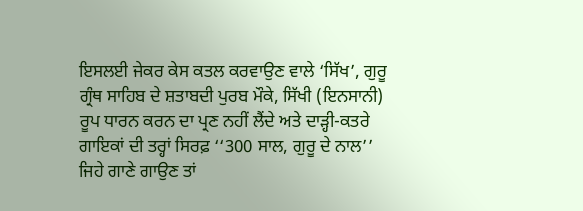ਇਸਲਈ ਜੇਕਰ ਕੇਸ ਕਤਲ ਕਰਵਾਉਣ ਵਾਲੇ ‘ਸਿੱਖ’, ਗੁਰੂ ਗ੍ਰੰਥ ਸਾਹਿਬ ਦੇ ਸ਼ਤਾਬਦੀ ਪੁਰਬ ਮੌਕੇ, ਸਿੱਖੀ (ਇਨਸਾਨੀ) ਰੂਪ ਧਾਰਨ ਕਰਨ ਦਾ ਪ੍ਰਣ ਨਹੀਂ ਲੈਂਦੇ ਅਤੇ ਦਾੜ੍ਹੀ-ਕਤਰੇ ਗਾਇਕਾਂ ਦੀ ਤਰ੍ਹਾਂ ਸਿਰਫ਼ ‘‘300 ਸਾਲ, ਗੁਰੂ ਦੇ ਨਾਲ’’ ਜਿਹੇ ਗਾਣੇ ਗਾਉਣ ਤਾਂ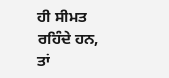ਹੀ ਸੀਮਤ ਰਹਿੰਦੇ ਹਨ, ਤਾਂ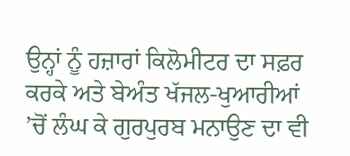ਉਨ੍ਹਾਂ ਨੂੰ ਹਜ਼ਾਰਾਂ ਕਿਲੋਮੀਟਰ ਦਾ ਸਫ਼ਰ ਕਰਕੇ ਅਤੇ ਬੇਅੰਤ ਖੱਜਲ-ਖੁਆਰੀਆਂ ’ਚੋਂ ਲੰਘ ਕੇ ਗੁਰਪੁਰਬ ਮਨਾਉਣ ਦਾ ਵੀ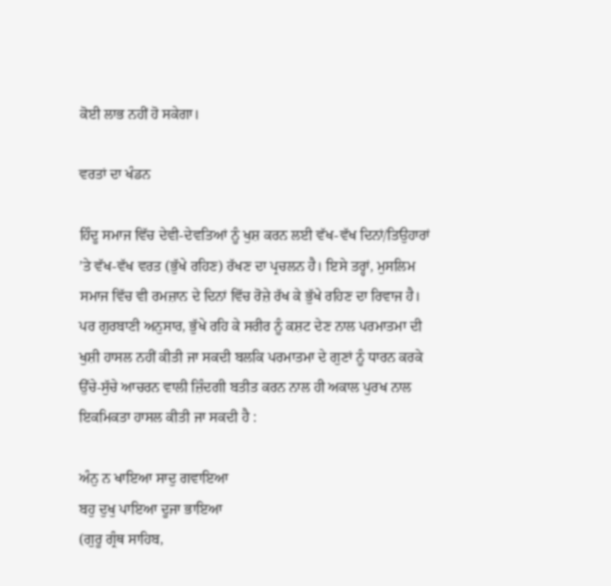ਕੋਈ ਲਾਭ ਨਹੀਂ ਹੋ ਸਕੇਗਾ।

ਵਰਤਾਂ ਦਾ ਖੰਡਨ

ਹਿੰਦੂ ਸਮਾਜ ਵਿੱਚ ਦੇਵੀ-ਦੇਵਤਿਆਂ ਨੂੰ ਖੁਸ਼ ਕਰਨ ਲਈ ਵੱਖ-ਵੱਖ ਦਿਨਾਂ/ਤਿਉਹਾਰਾਂ ’ਤੇ ਵੱਖ-ਵੱਖ ਵਰਤ (ਭੁੱਖੇ ਰਹਿਣ) ਰੱਖਣ ਦਾ ਪ੍ਰਚਲਨ ਹੈ। ਇਸੇ ਤਰ੍ਹਾਂ, ਮੁਸਲਿਮ ਸਮਾਜ ਵਿੱਚ ਵੀ ਰਮਜ਼ਾਨ ਦੇ ਦਿਨਾਂ ਵਿੱਚ ਰੋਜ਼ੇ ਰੱਖ ਕੇ ਭੁੱਖੇ ਰਹਿਣ ਦਾ ਰਿਵਾਜ ਹੈ। ਪਰ ਗੁਰਬਾਣੀ ਅਨੁਸਾਰ, ਭੁੱਖੇ ਰਹਿ ਕੇ ਸਰੀਰ ਨੂੰ ਕਸ਼ਟ ਦੇਣ ਨਾਲ ਪਰਮਾਤਮਾ ਦੀ ਖੁਸ਼ੀ ਹਾਸਲ ਨਹੀਂ ਕੀਤੀ ਜਾ ਸਕਦੀ ਬਲਕਿ ਪਰਮਾਤਮਾ ਦੇ ਗੁਣਾਂ ਨੂੰ ਧਾਰਨ ਕਰਕੇ ਉੱਚੇ-ਸੁੱਚੇ ਆਚਰਨ ਵਾਲੀ ਜ਼ਿੰਦਗੀ ਬਤੀਤ ਕਰਨ ਨਾਲ ਹੀ ਅਕਾਲ ਪੁਰਖ ਨਾਲ ਇਕਮਿਕਤਾ ਹਾਸਲ ਕੀਤੀ ਜਾ ਸਕਦੀ ਹੈ :

ਅੰਨੁ ਨ ਖਾਇਆ ਸਾਦੁ ਗਵਾਇਆ
ਬਹੁ ਦੁਖੁ ਪਾਇਆ ਦੂਜਾ ਭਾਇਆ
(ਗੁਰੂ ਗ੍ਰੰਥ ਸਾਹਿਬ,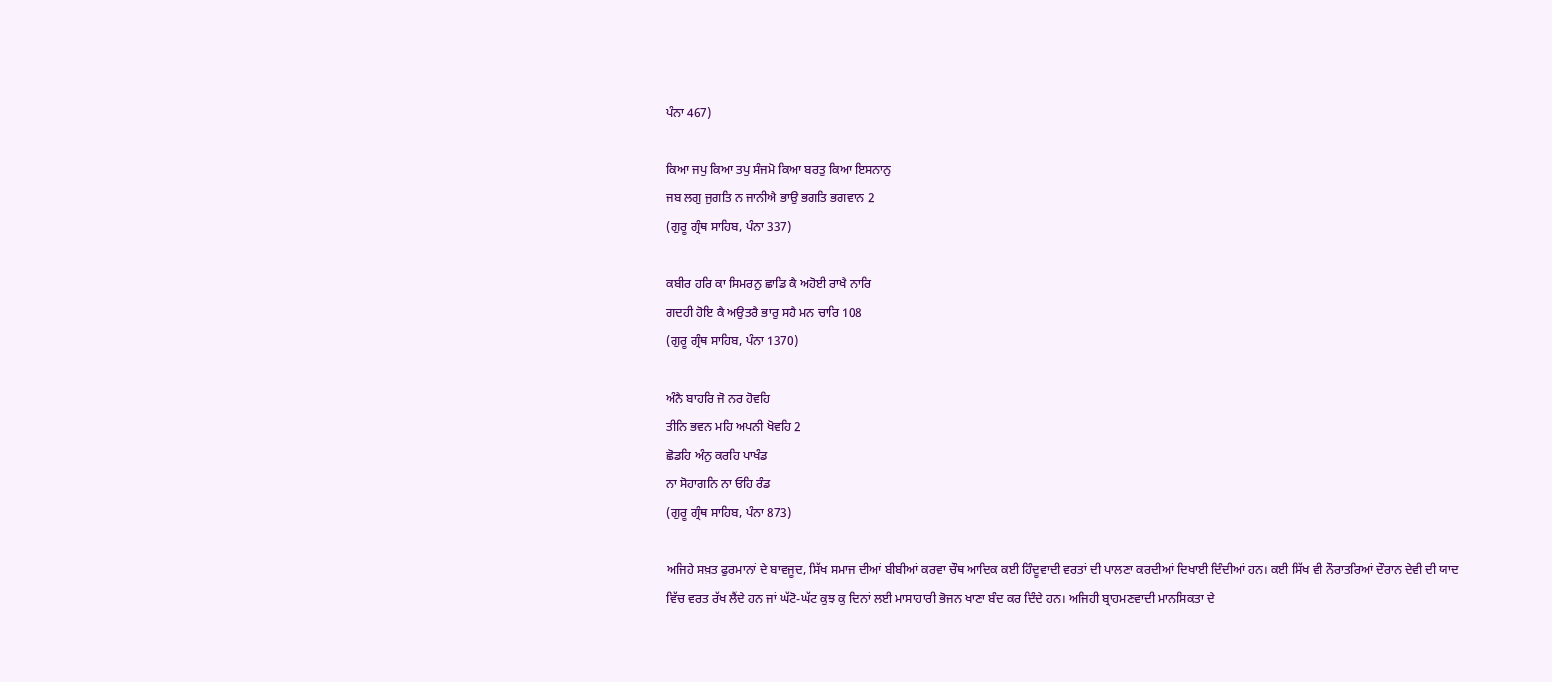ਪੰਨਾ 467)

ਕਿਆ ਜਪੁ ਕਿਆ ਤਪੁ ਸੰਜਮੋ ਕਿਆ ਬਰਤੁ ਕਿਆ ਇਸਨਾਨੁ
ਜਬ ਲਗੁ ਜੁਗਤਿ ਨ ਜਾਨੀਐ ਭਾਉ ਭਗਤਿ ਭਗਵਾਨ 2
(ਗੁਰੂ ਗ੍ਰੰਥ ਸਾਹਿਬ, ਪੰਨਾ 337)

ਕਬੀਰ ਹਰਿ ਕਾ ਸਿਮਰਨੁ ਛਾਡਿ ਕੈ ਅਹੋਈ ਰਾਖੈ ਨਾਰਿ
ਗਦਹੀ ਹੋਇ ਕੈ ਅਉਤਰੈ ਭਾਰੁ ਸਹੈ ਮਨ ਚਾਰਿ 108
(ਗੁਰੂ ਗ੍ਰੰਥ ਸਾਹਿਬ, ਪੰਨਾ 1370)

ਅੰਨੈ ਬਾਹਰਿ ਜੋ ਨਰ ਹੋਵਹਿ
ਤੀਨਿ ਭਵਨ ਮਹਿ ਅਪਨੀ ਖੋਵਹਿ 2
ਛੋਡਹਿ ਅੰਨੁ ਕਰਹਿ ਪਾਖੰਡ
ਨਾ ਸੋਹਾਗਨਿ ਨਾ ਓਹਿ ਰੰਡ
(ਗੁਰੂ ਗ੍ਰੰਥ ਸਾਹਿਬ, ਪੰਨਾ 873)

ਅਜਿਹੇ ਸਖ਼ਤ ਫੁਰਮਾਨਾਂ ਦੇ ਬਾਵਜੂਦ, ਸਿੱਖ ਸਮਾਜ ਦੀਆਂ ਬੀਬੀਆਂ ਕਰਵਾ ਚੌਥ ਆਦਿਕ ਕਈ ਹਿੰਦੂਵਾਦੀ ਵਰਤਾਂ ਦੀ ਪਾਲਣਾ ਕਰਦੀਆਂ ਦਿਖਾਈ ਦਿੰਦੀਆਂ ਹਨ। ਕਈ ਸਿੱਖ ਵੀ ਨੌਰਾਤਰਿਆਂ ਦੌਰਾਨ ਦੇਵੀ ਦੀ ਯਾਦ ਵਿੱਚ ਵਰਤ ਰੱਖ ਲੈਂਦੇ ਹਨ ਜਾਂ ਘੱਟੋ-ਘੱਟ ਕੁਝ ਕੁ ਦਿਨਾਂ ਲਈ ਮਾਸਾਹਾਰੀ ਭੋਜਨ ਖਾਣਾ ਬੰਦ ਕਰ ਦਿੰਦੇ ਹਨ। ਅਜਿਹੀ ਬ੍ਰਾਹਮਣਵਾਦੀ ਮਾਨਸਿਕਤਾ ਦੇ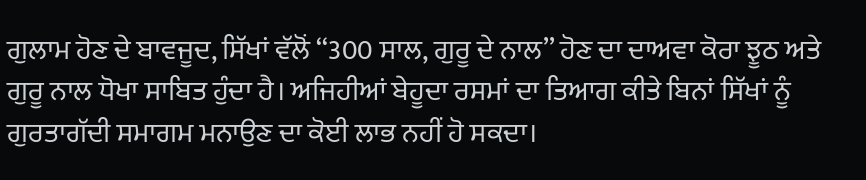ਗੁਲਾਮ ਹੋਣ ਦੇ ਬਾਵਜੂਦ, ਸਿੱਖਾਂ ਵੱਲੋਂ ‘‘300 ਸਾਲ, ਗੁਰੂ ਦੇ ਨਾਲ’’ ਹੋਣ ਦਾ ਦਾਅਵਾ ਕੋਰਾ ਝੂਠ ਅਤੇ ਗੁਰੂ ਨਾਲ ਧੋਖਾ ਸਾਬਿਤ ਹੁੰਦਾ ਹੈ। ਅਜਿਹੀਆਂ ਬੇਹੂਦਾ ਰਸਮਾਂ ਦਾ ਤਿਆਗ ਕੀਤੇ ਬਿਨਾਂ ਸਿੱਖਾਂ ਨੂੰ ਗੁਰਤਾਗੱਦੀ ਸਮਾਗਮ ਮਨਾਉਣ ਦਾ ਕੋਈ ਲਾਭ ਨਹੀਂ ਹੋ ਸਕਦਾ।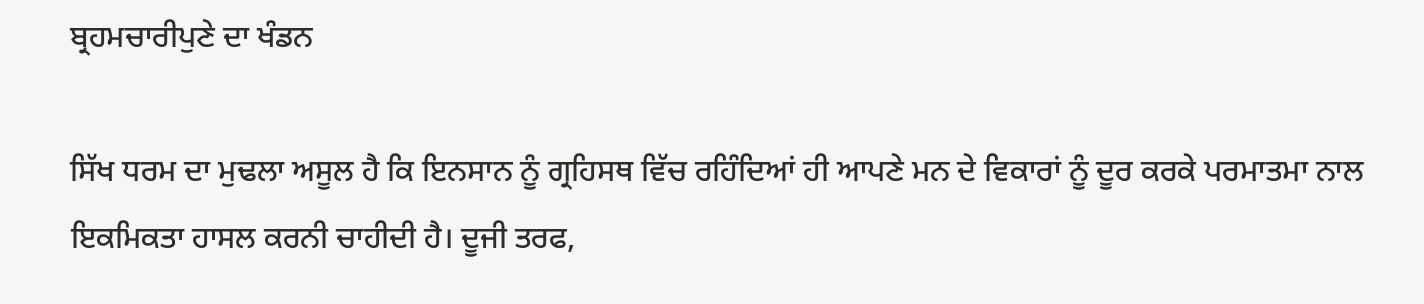ਬ੍ਰਹਮਚਾਰੀਪੁਣੇ ਦਾ ਖੰਡਨ

ਸਿੱਖ ਧਰਮ ਦਾ ਮੁਢਲਾ ਅਸੂਲ ਹੈ ਕਿ ਇਨਸਾਨ ਨੂੰ ਗ੍ਰਹਿਸਥ ਵਿੱਚ ਰਹਿੰਦਿਆਂ ਹੀ ਆਪਣੇ ਮਨ ਦੇ ਵਿਕਾਰਾਂ ਨੂੰ ਦੂਰ ਕਰਕੇ ਪਰਮਾਤਮਾ ਨਾਲ ਇਕਮਿਕਤਾ ਹਾਸਲ ਕਰਨੀ ਚਾਹੀਦੀ ਹੈ। ਦੂਜੀ ਤਰਫ,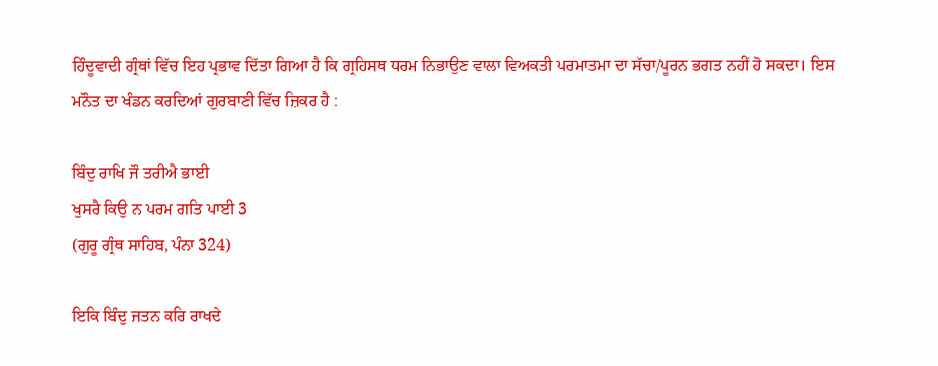ਹਿੰਦੂਵਾਦੀ ਗ੍ਰੰਥਾਂ ਵਿੱਚ ਇਹ ਪ੍ਰਭਾਵ ਦਿੱਤਾ ਗਿਆ ਹੈ ਕਿ ਗ੍ਰਹਿਸਥ ਧਰਮ ਨਿਭਾਉਣ ਵਾਲਾ ਵਿਅਕਤੀ ਪਰਮਾਤਮਾ ਦਾ ਸੱਚਾ/ਪੂਰਨ ਭਗਤ ਨਹੀਂ ਹੋ ਸਕਦਾ। ਇਸ ਮਨੌਤ ਦਾ ਖੰਡਨ ਕਰਦਿਆਂ ਗੁਰਬਾਣੀ ਵਿੱਚ ਜ਼ਿਕਰ ਹੈ :

ਬਿੰਦੁ ਰਾਖਿ ਜੌ ਤਰੀਐ ਭਾਈ
ਖੁਸਰੈ ਕਿਉ ਨ ਪਰਮ ਗਤਿ ਪਾਈ 3
(ਗੁਰੂ ਗ੍ਰੰਥ ਸਾਹਿਬ, ਪੰਨਾ 324)

ਇਕਿ ਬਿੰਦੁ ਜਤਨ ਕਰਿ ਰਾਖਦੇ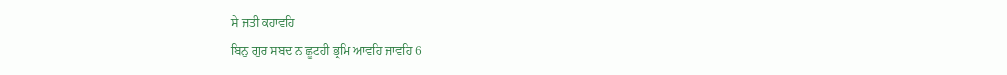ਸੇ ਜਤੀ ਕਹਾਵਹਿ
ਬਿਨੁ ਗੁਰ ਸਬਦ ਨ ਛੂਟਹੀ ਭ੍ਰਮਿ ਆਵਹਿ ਜਾਵਹਿ 6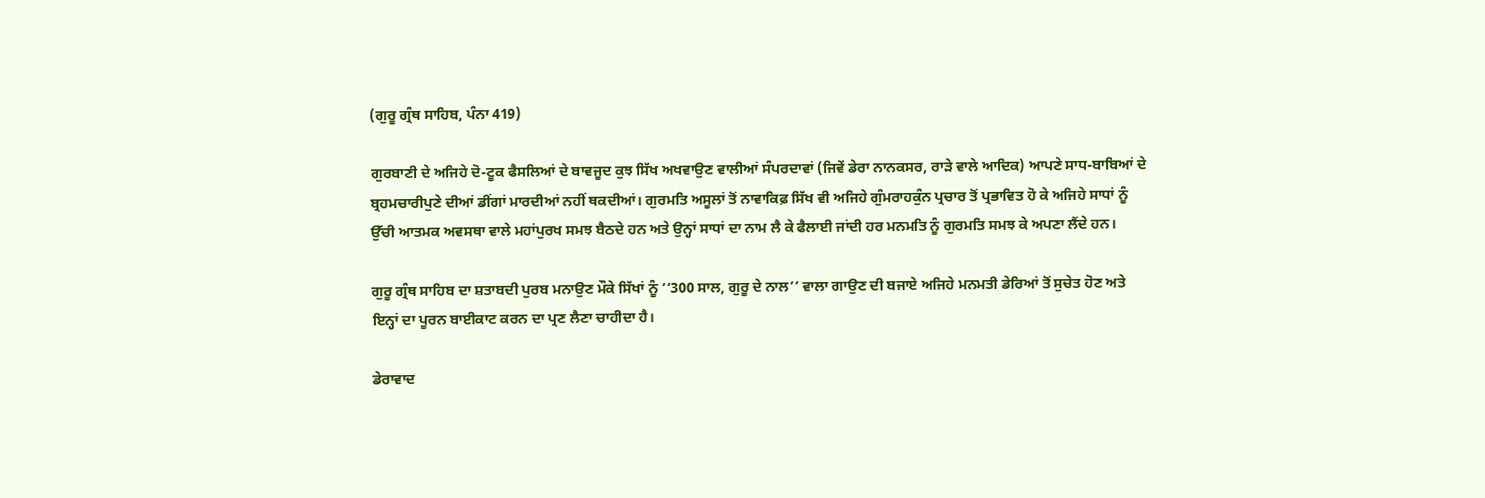(ਗੁਰੂ ਗ੍ਰੰਥ ਸਾਹਿਬ, ਪੰਨਾ 419)

ਗੁਰਬਾਣੀ ਦੇ ਅਜਿਹੇ ਦੋ-ਟੂਕ ਫੈਸਲਿਆਂ ਦੇ ਬਾਵਜੂਦ ਕੁਝ ਸਿੱਖ ਅਖਵਾਉਣ ਵਾਲੀਆਂ ਸੰਪਰਦਾਵਾਂ (ਜਿਵੇਂ ਡੇਰਾ ਨਾਨਕਸਰ, ਰਾੜੇ ਵਾਲੇ ਆਦਿਕ) ਆਪਣੇ ਸਾਧ-ਬਾਬਿਆਂ ਦੇ ਬ੍ਰਹਮਚਾਰੀਪੁਣੇ ਦੀਆਂ ਡੀਂਗਾਂ ਮਾਰਦੀਆਂ ਨਹੀਂ ਥਕਦੀਆਂ। ਗੁਰਮਤਿ ਅਸੂਲਾਂ ਤੋਂ ਨਾਵਾਕਿਫ਼ ਸਿੱਖ ਵੀ ਅਜਿਹੇ ਗੁੰਮਰਾਹਕੁੰਨ ਪ੍ਰਚਾਰ ਤੋਂ ਪ੍ਰਭਾਵਿਤ ਹੋ ਕੇ ਅਜਿਹੇ ਸਾਧਾਂ ਨੂੰ ਉੱਚੀ ਆਤਮਕ ਅਵਸਥਾ ਵਾਲੇ ਮਹਾਂਪੁਰਖ ਸਮਝ ਬੈਠਦੇ ਹਨ ਅਤੇ ਉਨ੍ਹਾਂ ਸਾਧਾਂ ਦਾ ਨਾਮ ਲੈ ਕੇ ਫੈਲਾਈ ਜਾਂਦੀ ਹਰ ਮਨਮਤਿ ਨੂੰ ਗੁਰਮਤਿ ਸਮਝ ਕੇ ਅਪਣਾ ਲੈਂਦੇ ਹਨ।

ਗੁਰੂ ਗ੍ਰੰਥ ਸਾਹਿਬ ਦਾ ਸ਼ਤਾਬਦੀ ਪੁਰਬ ਮਨਾਉਣ ਮੌਕੇ ਸਿੱਖਾਂ ਨੂੰ ‘‘300 ਸਾਲ, ਗੁਰੂ ਦੇ ਨਾਲ’’ ਵਾਲਾ ਗਾਉਣ ਦੀ ਬਜਾਏ ਅਜਿਹੇ ਮਨਮਤੀ ਡੇਰਿਆਂ ਤੋਂ ਸੁਚੇਤ ਹੋਣ ਅਤੇ ਇਨ੍ਹਾਂ ਦਾ ਪੂਰਨ ਬਾਈਕਾਟ ਕਰਨ ਦਾ ਪ੍ਰਣ ਲੈਣਾ ਚਾਹੀਦਾ ਹੈ।

ਡੇਰਾਵਾਦ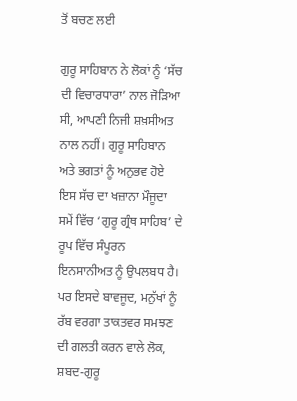ਤੋਂ ਬਚਣ ਲਈ

ਗੁਰੂ ਸਾਹਿਬਾਨ ਨੇ ਲੋਕਾਂ ਨੂੰ ‘ਸੱਚ ਦੀ ਵਿਚਾਰਧਾਰਾ’ ਨਾਲ ਜੋੜਿਆ ਸੀ, ਆਪਣੀ ਨਿਜੀ ਸ਼ਖ਼ਸੀਅਤ ਨਾਲ ਨਹੀਂ। ਗੁਰੂ ਸਾਹਿਬਾਨ ਅਤੇ ਭਗਤਾਂ ਨੂੰ ਅਨੁਭਵ ਹੋਏ ਇਸ ਸੱਚ ਦਾ ਖਜ਼ਾਨਾ ਮੌਜੂਦਾ ਸਮੇਂ ਵਿੱਚ ‘ਗੁਰੂ ਗ੍ਰੰਥ ਸਾਹਿਬ’ ਦੇ ਰੂਪ ਵਿੱਚ ਸੰਪੂਰਨ ਇਨਸਾਨੀਅਤ ਨੂੰ ਉਪਲਬਧ ਹੈ। ਪਰ ਇਸਦੇ ਬਾਵਜੂਦ, ਮਨੁੱਖਾਂ ਨੂੰ ਰੱਬ ਵਰਗਾ ਤਾਕਤਵਰ ਸਮਝਣ ਦੀ ਗਲਤੀ ਕਰਨ ਵਾਲੇ ਲੋਕ, ਸ਼ਬਦ-ਗੁਰੂ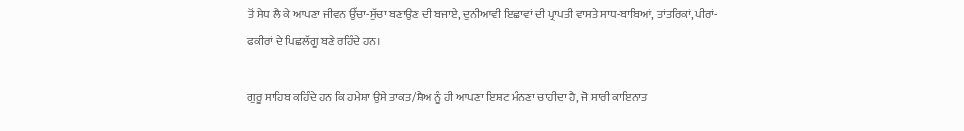ਤੋਂ ਸੇਧ ਲੈ ਕੇ ਆਪਣਾ ਜੀਵਨ ਉੱਚਾ-ਸੁੱਚਾ ਬਣਾਉਣ ਦੀ ਬਜਾਏ, ਦੁਨੀਆਵੀ ਇਛਾਵਾਂ ਦੀ ਪ੍ਰਾਪਤੀ ਵਾਸਤੇ ਸਾਧ-ਬਾਬਿਆਂ, ਤਾਂਤਰਿਕਾਂ, ਪੀਰਾਂ-ਫਕੀਰਾਂ ਦੇ ਪਿਛਲੱਗੂ ਬਣੇ ਰਹਿੰਦੇ ਹਨ।

ਗੁਰੂ ਸਾਹਿਬ ਕਹਿੰਦੇ ਹਨ ਕਿ ਹਮੇਸ਼ਾ ਉਸੇ ਤਾਕਤ/ਸ਼ੈਅ ਨੂੰ ਹੀ ਆਪਣਾ ਇਸ਼ਟ ਮੰਨਣਾ ਚਾਹੀਦਾ ਹੈ, ਜੋ ਸਾਰੀ ਕਾਇਨਾਤ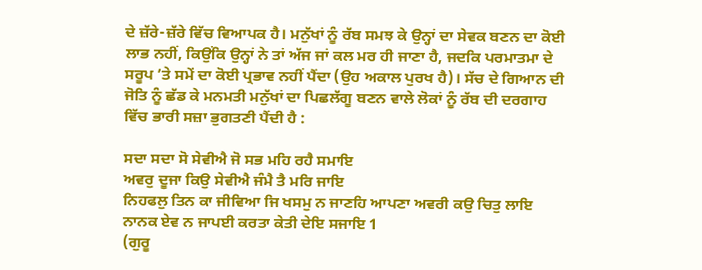ਦੇ ਜ਼ੱਰੇ-ਜ਼ੱਰੇ ਵਿੱਚ ਵਿਆਪਕ ਹੈ। ਮਨੁੱਖਾਂ ਨੂੰ ਰੱਬ ਸਮਝ ਕੇ ਉਨ੍ਹਾਂ ਦਾ ਸੇਵਕ ਬਣਨ ਦਾ ਕੋਈ ਲਾਭ ਨਹੀਂ, ਕਿਉਂਕਿ ਉਨ੍ਹਾਂ ਨੇ ਤਾਂ ਅੱਜ ਜਾਂ ਕਲ ਮਰ ਹੀ ਜਾਣਾ ਹੈ, ਜਦਕਿ ਪਰਮਾਤਮਾ ਦੇ ਸਰੂਪ ’ਤੇ ਸਮੇਂ ਦਾ ਕੋਈ ਪ੍ਰਭਾਵ ਨਹੀਂ ਪੈਂਦਾ (ਉਹ ਅਕਾਲ ਪੁਰਖ ਹੈ)। ਸੱਚ ਦੇ ਗਿਆਨ ਦੀ ਜੋਤਿ ਨੂੰ ਛੱਡ ਕੇ ਮਨਮਤੀ ਮਨੁੱਖਾਂ ਦਾ ਪਿਛਲੱਗੂ ਬਣਨ ਵਾਲੇ ਲੋਕਾਂ ਨੂੰ ਰੱਬ ਦੀ ਦਰਗਾਹ ਵਿੱਚ ਭਾਰੀ ਸਜ਼ਾ ਭੁਗਤਣੀ ਪੈਂਦੀ ਹੈ :

ਸਦਾ ਸਦਾ ਸੋ ਸੇਵੀਐ ਜੋ ਸਭ ਮਹਿ ਰਹੈ ਸਮਾਇ
ਅਵਰੁ ਦੂਜਾ ਕਿਉ ਸੇਵੀਐ ਜੰਮੈ ਤੈ ਮਰਿ ਜਾਇ
ਨਿਹਫਲੁ ਤਿਨ ਕਾ ਜੀਵਿਆ ਜਿ ਖਸਮੁ ਨ ਜਾਣਹਿ ਆਪਣਾ ਅਵਰੀ ਕਉ ਚਿਤੁ ਲਾਇ
ਨਾਨਕ ਏਵ ਨ ਜਾਪਈ ਕਰਤਾ ਕੇਤੀ ਦੇਇ ਸਜਾਇ 1
(ਗੁਰੂ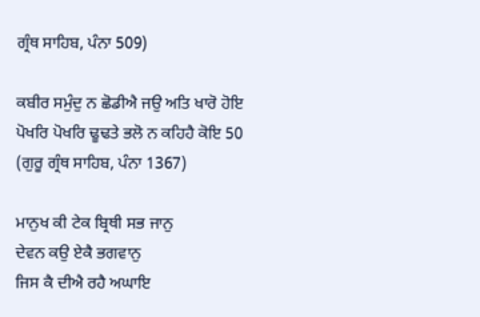ਗ੍ਰੰਥ ਸਾਹਿਬ, ਪੰਨਾ 509)

ਕਬੀਰ ਸਮੁੰਦੁ ਨ ਛੋਡੀਐ ਜਉ ਅਤਿ ਖਾਰੋ ਹੋਇ
ਪੋਖਰਿ ਪੋਖਰਿ ਢੂਢਤੇ ਭਲੋ ਨ ਕਹਿਹੈ ਕੋਇ 50
(ਗੁਰੂ ਗ੍ਰੰਥ ਸਾਹਿਬ, ਪੰਨਾ 1367)

ਮਾਨੁਖ ਕੀ ਟੇਕ ਬ੍ਰਿਥੀ ਸਭ ਜਾਨੁ
ਦੇਵਨ ਕਉ ਏਕੈ ਭਗਵਾਨੁ
ਜਿਸ ਕੈ ਦੀਐ ਰਹੈ ਅਘਾਇ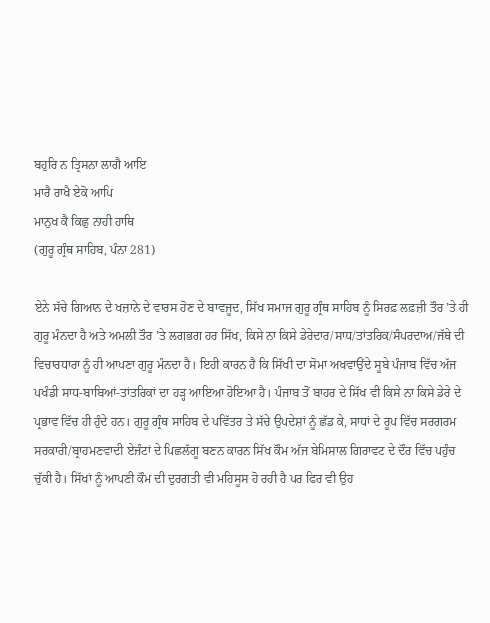ਬਹੁਰਿ ਨ ਤ੍ਰਿਸਨਾ ਲਾਗੈ ਆਇ
ਮਾਰੈ ਰਾਖੈ ਏਕੋ ਆਪਿ
ਮਾਨੁਖ ਕੈ ਕਿਛੁ ਨਾਹੀ ਹਾਥਿ
(ਗੁਰੂ ਗ੍ਰੰਥ ਸਾਹਿਬ, ਪੰਨਾ 281)

ਏਨੇ ਸੱਚੇ ਗਿਆਨ ਦੇ ਖਜ਼ਾਨੇ ਦੇ ਵਾਰਸ ਹੋਣ ਦੇ ਬਾਵਜੂਦ, ਸਿੱਖ ਸਮਾਜ ਗੁਰੂ ਗ੍ਰੰਥ ਸਾਹਿਬ ਨੂੰ ਸਿਰਫ਼ ਲਫ਼ਜ਼ੀ ਤੌਰ ’ਤੇ ਹੀ ਗੁਰੂ ਮੰਨਦਾ ਹੈ ਅਤੇ ਅਮਲੀ ਤੌਰ ’ਤੇ ਲਗਭਗ ਹਰ ਸਿੱਖ, ਕਿਸੇ ਨਾ ਕਿਸੇ ਡੇਰੇਦਾਰ/ਸਾਧ/ਤਾਂਤਰਿਕ/ਸੰਪਰਦਾਅ/ਜੱਥੇ ਦੀ ਵਿਚਾਰਧਾਰਾ ਨੂੰ ਹੀ ਆਪਣਾ ਗੁਰੂ ਮੰਨਦਾ ਹੈ। ਇਹੀ ਕਾਰਨ ਹੈ ਕਿ ਸਿੱਖੀ ਦਾ ਸੋਮਾ ਅਖਵਾਉਂਦੇ ਸੂਬੇ ਪੰਜਾਬ ਵਿੱਚ ਅੱਜ ਪਖੰਡੀ ਸਾਧ-ਬਾਬਿਆਂ-ਤਾਂਤਰਿਕਾਂ ਦਾ ਹੜ੍ਹ ਆਇਆ ਹੋਇਆ ਹੈ। ਪੰਜਾਬ ਤੋਂ ਬਾਹਰ ਦੇ ਸਿੱਖ ਵੀ ਕਿਸੇ ਨਾ ਕਿਸੇ ਡੇਰੇ ਦੇ ਪ੍ਰਭਾਵ ਵਿੱਚ ਹੀ ਹੁੰਦੇ ਹਨ। ਗੁਰੂ ਗ੍ਰੰਥ ਸਾਹਿਬ ਦੇ ਪਵਿੱਤਰ ਤੇ ਸੱਚੇ ਉਪਦੇਸ਼ਾਂ ਨੂੰ ਛੱਡ ਕੇ, ਸਾਧਾਂ ਦੇ ਰੂਪ ਵਿੱਚ ਸਰਗਰਮ ਸਰਕਾਰੀ/ਬ੍ਰਾਹਮਣਵਾਦੀ ਏਜੰਟਾਂ ਦੇ ਪਿਛਲੱਗੂ ਬਣਨ ਕਾਰਨ ਸਿੱਖ ਕੌਮ ਅੱਜ ਬੇਮਿਸਾਲ ਗਿਰਾਵਟ ਦੇ ਦੌਰ ਵਿੱਚ ਪਹੁੰਚ ਚੁੱਕੀ ਹੈ। ਸਿੱਖਾਂ ਨੂੰ ਆਪਣੀ ਕੌਮ ਦੀ ਦੁਰਗਤੀ ਵੀ ਮਹਿਸੂਸ ਹੋ ਰਹੀ ਹੈ ਪਰ ਫਿਰ ਵੀ ਉਹ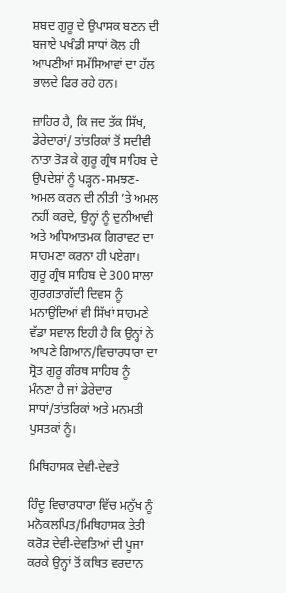ਸ਼ਬਦ ਗੁਰੂ ਦੇ ਉਪਾਸਕ ਬਣਨ ਦੀ ਬਜਾਏ ਪਖੰਡੀ ਸਾਧਾਂ ਕੋਲ ਹੀ ਆਪਣੀਆਂ ਸਮੱਸਿਆਵਾਂ ਦਾ ਹੱਲ ਭਾਲਦੇ ਫਿਰ ਰਹੇ ਹਨ।

ਜ਼ਾਹਿਰ ਹੈ, ਕਿ ਜਦ ਤੱਕ ਸਿੱਖ, ਡੇਰੇਦਾਰਾਂ/ ਤਾਂਤਰਿਕਾਂ ਤੋਂ ਸਦੀਵੀ ਨਾਤਾ ਤੋੜ ਕੇ ਗੁਰੂ ਗ੍ਰੰਥ ਸਾਹਿਬ ਦੇ ਉਪਦੇਸ਼ਾਂ ਨੂੰ ਪੜ੍ਹਨ-ਸਮਝਣ-ਅਮਲ ਕਰਨ ਦੀ ਨੀਤੀ ’ਤੇ ਅਮਲ ਨਹੀਂ ਕਰਦੇ, ਉਨ੍ਹਾਂ ਨੂੰ ਦੁਨੀਆਵੀ ਅਤੇ ਅਧਿਆਤਮਕ ਗਿਰਾਵਟ ਦਾ ਸਾਹਮਣਾ ਕਰਨਾ ਹੀ ਪਏਗਾ। ਗੁਰੂ ਗ੍ਰੰਥ ਸਾਹਿਬ ਦੇ 300 ਸਾਲਾ ਗੁਰਗਤਾਗੱਦੀ ਦਿਵਸ ਨੂੰ ਮਨਾਉਂਦਿਆਂ ਵੀ ਸਿੱਖਾਂ ਸਾਹਮਣੇ ਵੱਡਾ ਸਵਾਲ ਇਹੀ ਹੈ ਕਿ ਉਨ੍ਹਾਂ ਨੇ ਆਪਣੇ ਗਿਆਨ/ਵਿਚਾਰਧਾਰਾ ਦਾ ਸ੍ਰੋਤ ਗੁਰੂ ਗੰਰਥ ਸਾਹਿਬ ਨੂੰ ਮੰਨਣਾ ਹੈ ਜਾਂ ਡੇਰੇਦਾਰ ਸਾਧਾਂ/ਤਾਂਤਰਿਕਾਂ ਅਤੇ ਮਨਮਤੀ ਪੁਸਤਕਾਂ ਨੂੰ।

ਮਿਥਿਹਾਸਕ ਦੇਵੀ-ਦੇਵਤੇ

ਹਿੰਦੂ ਵਿਚਾਰਧਾਰਾ ਵਿੱਚ ਮਨੁੱਖ ਨੂੰ ਮਨੋਕਲਪਿਤ/ਮਿਥਿਹਾਸਕ ਤੇਤੀ ਕਰੋੜ ਦੇਵੀ-ਦੇਵਤਿਆਂ ਦੀ ਪੂਜਾ ਕਰਕੇ ਉਨ੍ਹਾਂ ਤੋਂ ਕਥਿਤ ਵਰਦਾਨ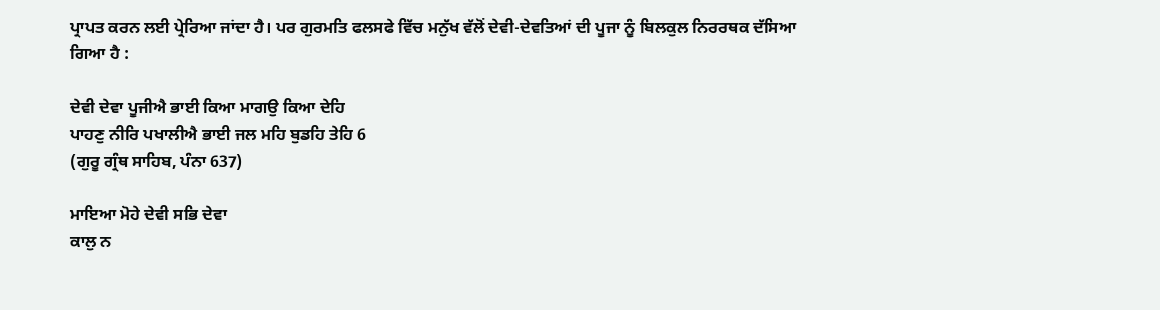ਪ੍ਰਾਪਤ ਕਰਨ ਲਈ ਪ੍ਰੇਰਿਆ ਜਾਂਦਾ ਹੈ। ਪਰ ਗੁਰਮਤਿ ਫਲਸਫੇ ਵਿੱਚ ਮਨੁੱਖ ਵੱਲੋਂ ਦੇਵੀ-ਦੇਵਤਿਆਂ ਦੀ ਪੂਜਾ ਨੂੰ ਬਿਲਕੁਲ ਨਿਰਰਥਕ ਦੱਸਿਆ ਗਿਆ ਹੈ :

ਦੇਵੀ ਦੇਵਾ ਪੂਜੀਐ ਭਾਈ ਕਿਆ ਮਾਗਉ ਕਿਆ ਦੇਹਿ
ਪਾਹਣੁ ਨੀਰਿ ਪਖਾਲੀਐ ਭਾਈ ਜਲ ਮਹਿ ਬੁਡਹਿ ਤੇਹਿ 6
(ਗੁਰੂ ਗ੍ਰੰਥ ਸਾਹਿਬ, ਪੰਨਾ 637)

ਮਾਇਆ ਮੋਹੇ ਦੇਵੀ ਸਭਿ ਦੇਵਾ
ਕਾਲੁ ਨ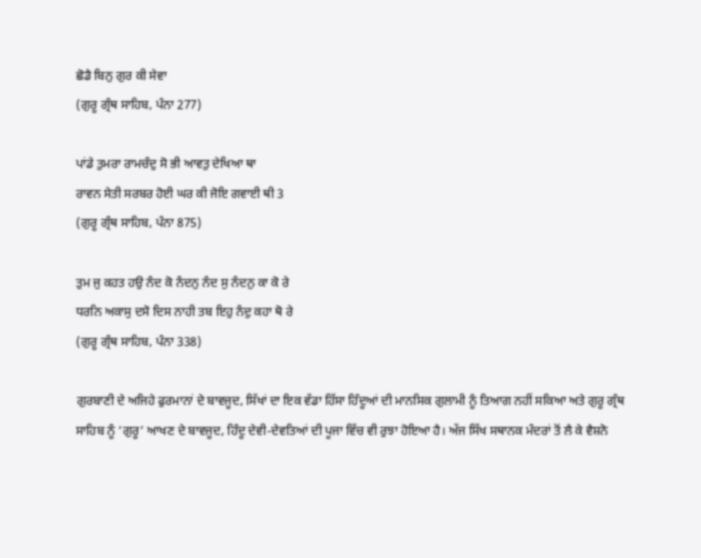ਛੋਡੈ ਬਿਨੁ ਗੁਰ ਕੀ ਸੇਵਾ
(ਗੁਰੂ ਗ੍ਰੰਥ ਸਾਹਿਬ, ਪੰਨਾ 277)

ਪਾਂਡੇ ਤੁਮਰਾ ਰਾਮਚੰਦੁ ਸੋ ਭੀ ਆਵਤੁ ਦੇਖਿਆ ਥਾ
ਰਾਵਨ ਸੇਤੀ ਸਰਬਰ ਹੋਈ ਘਰ ਕੀ ਜੋਇ ਗਵਾਈ ਥੀ 3
(ਗੁਰੂ ਗ੍ਰੰਥ ਸਾਹਿਬ, ਪੰਨਾ 875)

ਤੁਮ ਜੁ ਕਹਤ ਹਉ ਨੰਦ ਕੋ ਨੰਦਨੁ ਨੰਦ ਸੁ ਨੰਦਨੁ ਕਾ ਕੋ ਰੇ
ਧਰਨਿ ਅਕਾਸੁ ਦਸੋ ਦਿਸ ਨਾਹੀ ਤਬ ਇਹੁ ਨੰਦੁ ਕਹਾ ਥੋ ਰੇ
(ਗੁਰੂ ਗ੍ਰੰਥ ਸਾਹਿਬ, ਪੰਨਾ 338)

ਗੁਰਬਾਣੀ ਦੇ ਅਜਿਹੇ ਫੁਰਮਾਨਾਂ ਦੇ ਬਾਵਜੂਦ, ਸਿੱਖਾਂ ਦਾ ਇਕ ਵੱਡਾ ਹਿੱਸਾ ਹਿੰਦੂਆਂ ਦੀ ਮਾਨਸਿਕ ਗੁਲਾਮੀ ਨੂੰ ਤਿਆਗ ਨਹੀਂ ਸਕਿਆ ਅਤੇ ਗੁਰੂ ਗ੍ਰੰਥ ਸਾਹਿਬ ਨੂੰ ‘ਗੁਰੂ’ ਆਖਣ ਦੇ ਬਾਵਜੂਦ, ਹਿੰਦੂ ਦੇਵੀ-ਦੇਵਤਿਆਂ ਦੀ ਪੂਜਾ ਵਿੱਚ ਵੀ ਰੁਝਾ ਹੋਇਆ ਹੈ। ਅੱਜ ਸਿੱਖ ਸਥਾਨਕ ਮੰਦਰਾਂ ਤੋਂ ਲੈ ਕੇ ਵੈਸ਼ਨੋ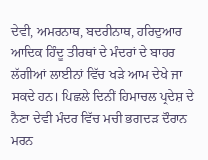ਦੇਵੀ, ਅਮਰਨਾਥ, ਬਦਰੀਨਾਥ, ਹਰਿਦੁਆਰ ਆਦਿਕ ਹਿੰਦੂ ਤੀਰਥਾਂ ਦੇ ਮੰਦਰਾਂ ਦੇ ਬਾਹਰ ਲੱਗੀਆਂ ਲਾਈਨਾਂ ਵਿੱਚ ਖੜੇ ਆਮ ਦੇਖੇ ਜਾ ਸਕਦੇ ਹਨ। ਪਿਛਲੇ ਦਿਨੀਂ ਹਿਮਾਚਲ ਪ੍ਰਦੇਸ਼ ਦੇ ਨੈਣਾ ਦੇਵੀ ਮੰਦਰ ਵਿੱਚ ਮਚੀ ਭਗਦੜ ਦੌਰਾਨ ਮਰਨ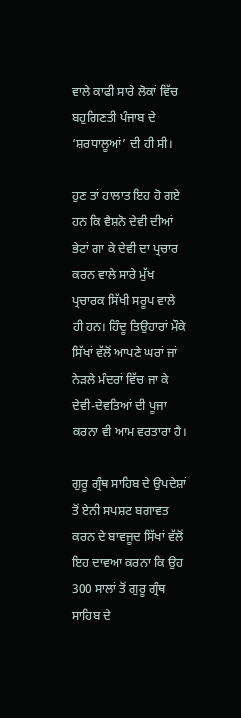ਵਾਲੇ ਕਾਫੀ ਸਾਰੇ ਲੋਕਾਂ ਵਿੱਚ ਬਹੁਗਿਣਤੀ ਪੰਜਾਬ ਦੇ ‘ਸ਼ਰਧਾਲੂਆਂ’ ਦੀ ਹੀ ਸੀ।

ਹੁਣ ਤਾਂ ਹਾਲਾਤ ਇਹ ਹੋ ਗਏ ਹਨ ਕਿ ਵੈਸ਼ਨੋ ਦੇਵੀ ਦੀਆਂ ਭੇਟਾਂ ਗਾ ਕੇ ਦੇਵੀ ਦਾ ਪ੍ਰਚਾਰ ਕਰਨ ਵਾਲੇ ਸਾਰੇ ਮੁੱਖ ਪ੍ਰਚਾਰਕ ਸਿੱਖੀ ਸਰੂਪ ਵਾਲੇ ਹੀ ਹਨ। ਹਿੰਦੂ ਤਿਉਹਾਰਾਂ ਮੌਕੇ ਸਿੱਖਾਂ ਵੱਲੋਂ ਆਪਣੇ ਘਰਾਂ ਜਾਂ ਨੇੜਲੇ ਮੰਦਰਾਂ ਵਿੱਚ ਜਾ ਕੇ ਦੇਵੀ-ਦੇਵਤਿਆਂ ਦੀ ਪੂਜਾ ਕਰਨਾ ਵੀ ਆਮ ਵਰਤਾਰਾ ਹੈ।

ਗੁਰੂ ਗ੍ਰੰਥ ਸਾਹਿਬ ਦੇ ਉਪਦੇਸ਼ਾਂ ਤੋਂ ਏਨੀ ਸਪਸ਼ਟ ਬਗਾਵਤ ਕਰਨ ਦੇ ਬਾਵਜੂਦ ਸਿੱਖਾਂ ਵੱਲੋਂ ਇਹ ਦਾਵਆ ਕਰਨਾ ਕਿ ਉਹ 300 ਸਾਲਾਂ ਤੋਂ ਗੁਰੂ ਗ੍ਰੰਥ ਸਾਹਿਬ ਦੇ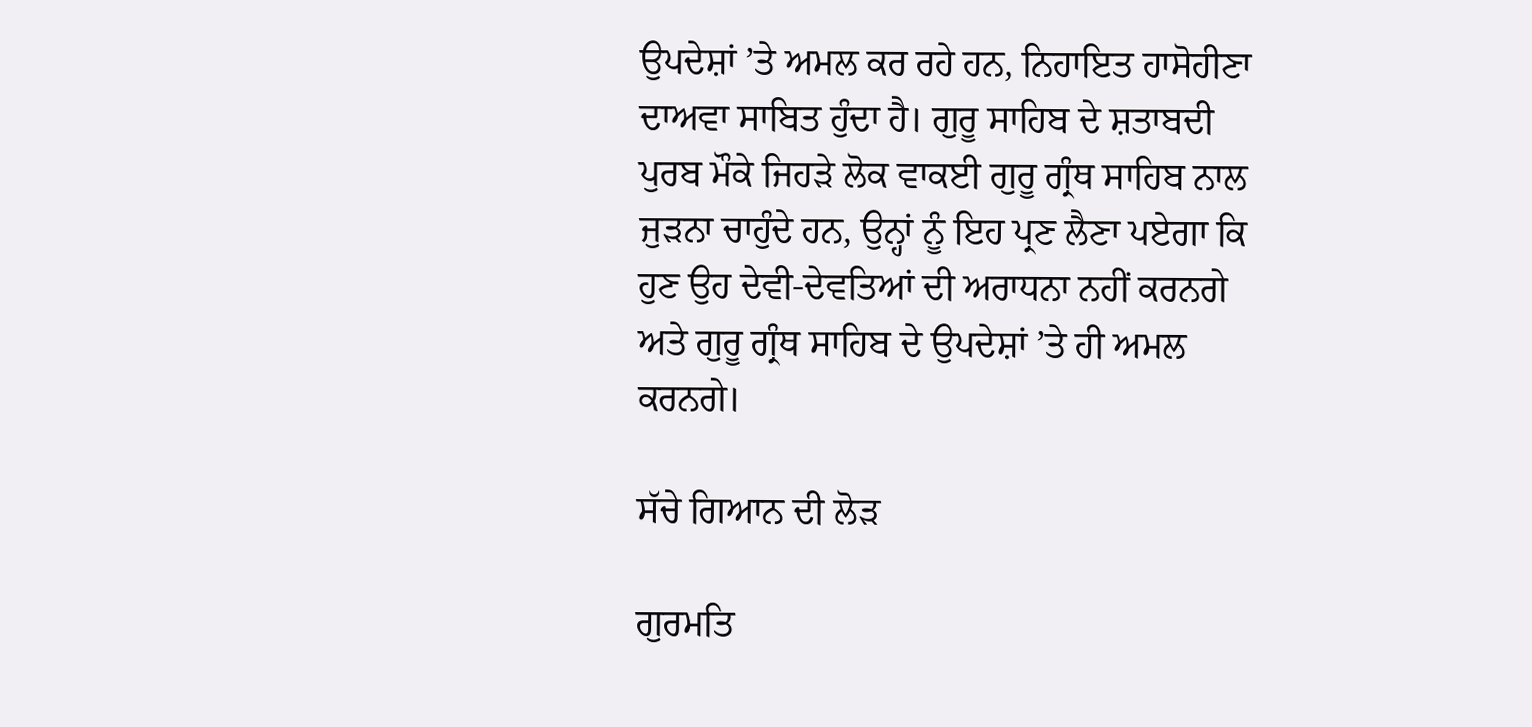ਉਪਦੇਸ਼ਾਂ ’ਤੇ ਅਮਲ ਕਰ ਰਹੇ ਹਨ, ਨਿਹਾਇਤ ਹਾਸੋਹੀਣਾ ਦਾਅਵਾ ਸਾਬਿਤ ਹੁੰਦਾ ਹੈ। ਗੁਰੂ ਸਾਹਿਬ ਦੇ ਸ਼ਤਾਬਦੀ ਪੁਰਬ ਮੌਕੇ ਜਿਹੜੇ ਲੋਕ ਵਾਕਈ ਗੁਰੂ ਗ੍ਰੰਥ ਸਾਹਿਬ ਨਾਲ ਜੁੜਨਾ ਚਾਹੁੰਦੇ ਹਨ, ਉਨ੍ਹਾਂ ਨੂੰ ਇਹ ਪ੍ਰਣ ਲੈਣਾ ਪਏਗਾ ਕਿ ਹੁਣ ਉਹ ਦੇਵੀ-ਦੇਵਤਿਆਂ ਦੀ ਅਰਾਧਨਾ ਨਹੀਂ ਕਰਨਗੇ ਅਤੇ ਗੁਰੂ ਗ੍ਰੰਥ ਸਾਹਿਬ ਦੇ ਉਪਦੇਸ਼ਾਂ ’ਤੇ ਹੀ ਅਮਲ ਕਰਨਗੇ।

ਸੱਚੇ ਗਿਆਨ ਦੀ ਲੋੜ

ਗੁਰਮਤਿ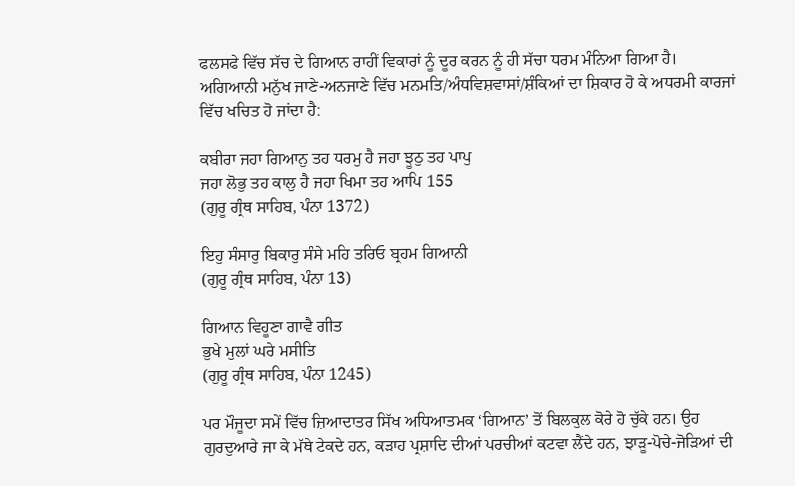ਫਲਸਫੇ ਵਿੱਚ ਸੱਚ ਦੇ ਗਿਆਨ ਰਾਹੀਂ ਵਿਕਾਰਾਂ ਨੂੰ ਦੂਰ ਕਰਨ ਨੂੰ ਹੀ ਸੱਚਾ ਧਰਮ ਮੰਨਿਆ ਗਿਆ ਹੈ। ਅਗਿਆਨੀ ਮਨੁੱਖ ਜਾਣੇ-ਅਨਜਾਣੇ ਵਿੱਚ ਮਨਮਤਿ/ਅੰਧਵਿਸ਼ਵਾਸਾਂ/ਸ਼ੰਕਿਆਂ ਦਾ ਸ਼ਿਕਾਰ ਹੋ ਕੇ ਅਧਰਮੀ ਕਾਰਜਾਂ ਵਿੱਚ ਖਚਿਤ ਹੋ ਜਾਂਦਾ ਹੈ:

ਕਬੀਰਾ ਜਹਾ ਗਿਆਨੁ ਤਹ ਧਰਮੁ ਹੈ ਜਹਾ ਝੂਠੁ ਤਹ ਪਾਪੁ
ਜਹਾ ਲੋਭੁ ਤਹ ਕਾਲੁ ਹੈ ਜਹਾ ਖਿਮਾ ਤਹ ਆਪਿ 155
(ਗੁਰੂ ਗ੍ਰੰਥ ਸਾਹਿਬ, ਪੰਨਾ 1372)

ਇਹੁ ਸੰਸਾਰੁ ਬਿਕਾਰੁ ਸੰਸੇ ਮਹਿ ਤਰਿਓ ਬ੍ਰਹਮ ਗਿਆਨੀ
(ਗੁਰੂ ਗ੍ਰੰਥ ਸਾਹਿਬ, ਪੰਨਾ 13)

ਗਿਆਨ ਵਿਹੂਣਾ ਗਾਵੈ ਗੀਤ
ਭੁਖੇ ਮੁਲਾਂ ਘਰੇ ਮਸੀਤਿ
(ਗੁਰੂ ਗ੍ਰੰਥ ਸਾਹਿਬ, ਪੰਨਾ 1245)

ਪਰ ਮੌਜੂਦਾ ਸਮੇਂ ਵਿੱਚ ਜ਼ਿਆਦਾਤਰ ਸਿੱਖ ਅਧਿਆਤਮਕ ‘ਗਿਆਨ’ ਤੋਂ ਬਿਲਕੁਲ ਕੋਰੇ ਹੋ ਚੁੱਕੇ ਹਨ। ਉਹ ਗੁਰਦੁਆਰੇ ਜਾ ਕੇ ਮੱਥੇ ਟੇਕਦੇ ਹਨ, ਕੜਾਹ ਪ੍ਰਸ਼ਾਦਿ ਦੀਆਂ ਪਰਚੀਆਂ ਕਟਵਾ ਲੈਂਦੇ ਹਨ, ਝਾੜੂ-ਪੋਚੇ-ਜੋੜਿਆਂ ਦੀ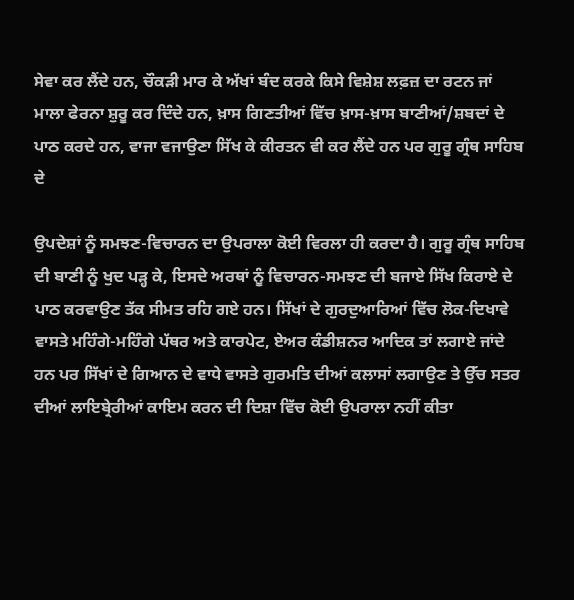ਸੇਵਾ ਕਰ ਲੈਂਦੇ ਹਨ, ਚੌਕੜੀ ਮਾਰ ਕੇ ਅੱਖਾਂ ਬੰਦ ਕਰਕੇ ਕਿਸੇ ਵਿਸ਼ੇਸ਼ ਲਫ਼ਜ਼ ਦਾ ਰਟਨ ਜਾਂ ਮਾਲਾ ਫੇਰਨਾ ਸ਼ੁਰੂ ਕਰ ਦਿੰਦੇ ਹਨ, ਖ਼ਾਸ ਗਿਣਤੀਆਂ ਵਿੱਚ ਖ਼ਾਸ-ਖ਼ਾਸ ਬਾਣੀਆਂ/ਸ਼ਬਦਾਂ ਦੇ ਪਾਠ ਕਰਦੇ ਹਨ, ਵਾਜਾ ਵਜਾਉਣਾ ਸਿੱਖ ਕੇ ਕੀਰਤਨ ਵੀ ਕਰ ਲੈਂਦੇ ਹਨ ਪਰ ਗੁਰੂ ਗ੍ਰੰਥ ਸਾਹਿਬ ਦੇ

ਉਪਦੇਸ਼ਾਂ ਨੂੰ ਸਮਝਣ-ਵਿਚਾਰਨ ਦਾ ਉਪਰਾਲਾ ਕੋਈ ਵਿਰਲਾ ਹੀ ਕਰਦਾ ਹੈ। ਗੁਰੂ ਗ੍ਰੰਥ ਸਾਹਿਬ ਦੀ ਬਾਣੀ ਨੂੰ ਖੁਦ ਪੜ੍ਹ ਕੇ, ਇਸਦੇ ਅਰਥਾਂ ਨੂੰ ਵਿਚਾਰਨ-ਸਮਝਣ ਦੀ ਬਜਾਏ ਸਿੱਖ ਕਿਰਾਏ ਦੇ ਪਾਠ ਕਰਵਾਉਣ ਤੱਕ ਸੀਮਤ ਰਹਿ ਗਏ ਹਨ। ਸਿੱਖਾਂ ਦੇ ਗੁਰਦੁਆਰਿਆਂ ਵਿੱਚ ਲੋਕ-ਦਿਖਾਵੇ ਵਾਸਤੇ ਮਹਿੰਗੇ-ਮਹਿੰਗੇ ਪੱਥਰ ਅਤੇ ਕਾਰਪੇਟ, ਏਅਰ ਕੰਡੀਸ਼ਨਰ ਆਦਿਕ ਤਾਂ ਲਗਾਏ ਜਾਂਦੇ ਹਨ ਪਰ ਸਿੱਖਾਂ ਦੇ ਗਿਆਨ ਦੇ ਵਾਧੇ ਵਾਸਤੇ ਗੁਰਮਤਿ ਦੀਆਂ ਕਲਾਸਾਂ ਲਗਾਉਣ ਤੇ ਉੱਚ ਸਤਰ ਦੀਆਂ ਲਾਇਬ੍ਰੇਰੀਆਂ ਕਾਇਮ ਕਰਨ ਦੀ ਦਿਸ਼ਾ ਵਿੱਚ ਕੋਈ ਉਪਰਾਲਾ ਨਹੀਂ ਕੀਤਾ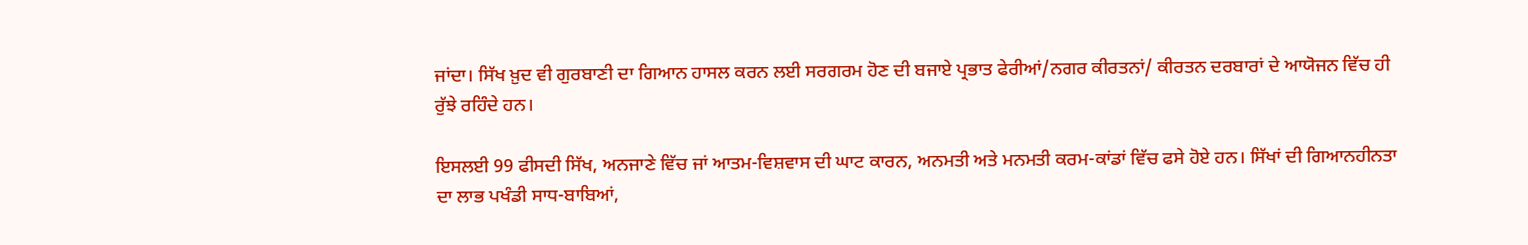ਜਾਂਦਾ। ਸਿੱਖ ਖ਼ੁਦ ਵੀ ਗੁਰਬਾਣੀ ਦਾ ਗਿਆਨ ਹਾਸਲ ਕਰਨ ਲਈ ਸਰਗਰਮ ਹੋਣ ਦੀ ਬਜਾਏ ਪ੍ਰਭਾਤ ਫੇਰੀਆਂ/ਨਗਰ ਕੀਰਤਨਾਂ/ ਕੀਰਤਨ ਦਰਬਾਰਾਂ ਦੇ ਆਯੋਜਨ ਵਿੱਚ ਹੀ ਰੁੱਝੇ ਰਹਿੰਦੇ ਹਨ।

ਇਸਲਈ 99 ਫੀਸਦੀ ਸਿੱਖ, ਅਨਜਾਣੇ ਵਿੱਚ ਜਾਂ ਆਤਮ-ਵਿਸ਼ਵਾਸ ਦੀ ਘਾਟ ਕਾਰਨ, ਅਨਮਤੀ ਅਤੇ ਮਨਮਤੀ ਕਰਮ-ਕਾਂਡਾਂ ਵਿੱਚ ਫਸੇ ਹੋਏ ਹਨ। ਸਿੱਖਾਂ ਦੀ ਗਿਆਨਹੀਨਤਾ ਦਾ ਲਾਭ ਪਖੰਡੀ ਸਾਧ-ਬਾਬਿਆਂ,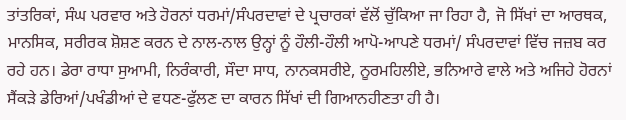ਤਾਂਤਰਿਕਾਂ, ਸੰਘ ਪਰਵਾਰ ਅਤੇ ਹੋਰਨਾਂ ਧਰਮਾਂ/ਸੰਪਰਦਾਵਾਂ ਦੇ ਪ੍ਰਚਾਰਕਾਂ ਵੱਲੋਂ ਚੁੱਕਿਆ ਜਾ ਰਿਹਾ ਹੈ, ਜੋ ਸਿੱਖਾਂ ਦਾ ਆਰਥਕ, ਮਾਨਸਿਕ, ਸਰੀਰਕ ਸ਼ੋਸ਼ਣ ਕਰਨ ਦੇ ਨਾਲ-ਨਾਲ ਉਨ੍ਹਾਂ ਨੂੰ ਹੌਲੀ-ਹੌਲੀ ਆਪੋ-ਆਪਣੇ ਧਰਮਾਂ/ ਸੰਪਰਦਾਵਾਂ ਵਿੱਚ ਜਜ਼ਬ ਕਰ ਰਹੇ ਹਨ। ਡੇਰਾ ਰਾਧਾ ਸੁਆਮੀ, ਨਿਰੰਕਾਰੀ, ਸੌਦਾ ਸਾਧ, ਨਾਨਕਸਰੀਏ, ਨੂਰਮਹਿਲੀਏ, ਭਨਿਆਰੇ ਵਾਲੇ ਅਤੇ ਅਜਿਹੇ ਹੋਰਨਾਂ ਸੈਂਕੜੇ ਡੇਰਿਆਂ/ਪਖੰਡੀਆਂ ਦੇ ਵਧਣ-ਫੁੱਲਣ ਦਾ ਕਾਰਨ ਸਿੱਖਾਂ ਦੀ ਗਿਆਨਹੀਣਤਾ ਹੀ ਹੈ।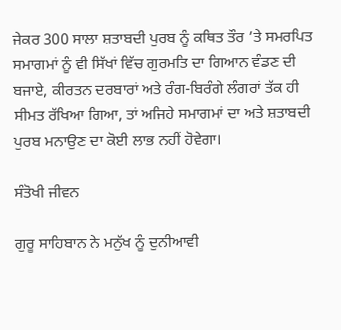ਜੇਕਰ 300 ਸਾਲਾ ਸ਼ਤਾਬਦੀ ਪੁਰਬ ਨੂੰ ਕਥਿਤ ਤੌਰ ’ਤੇ ਸਮਰਪਿਤ ਸਮਾਗਮਾਂ ਨੂੰ ਵੀ ਸਿੱਖਾਂ ਵਿੱਚ ਗੁਰਮਤਿ ਦਾ ਗਿਆਨ ਵੰਡਣ ਦੀ ਬਜਾਏ, ਕੀਰਤਨ ਦਰਬਾਰਾਂ ਅਤੇ ਰੰਗ-ਬਿਰੰਗੇ ਲੰਗਰਾਂ ਤੱਕ ਹੀ ਸੀਮਤ ਰੱਖਿਆ ਗਿਆ, ਤਾਂ ਅਜਿਹੇ ਸਮਾਗਮਾਂ ਦਾ ਅਤੇ ਸ਼ਤਾਬਦੀ ਪੁਰਬ ਮਨਾਉਣ ਦਾ ਕੋਈ ਲਾਭ ਨਹੀਂ ਹੋਵੇਗਾ।

ਸੰਤੋਖੀ ਜੀਵਨ

ਗੁਰੂ ਸਾਹਿਬਾਨ ਨੇ ਮਨੁੱਖ ਨੂੰ ਦੁਨੀਆਵੀ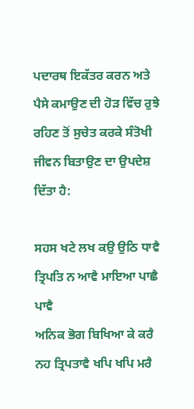ਪਦਾਰਥ ਇਕੱਤਰ ਕਰਨ ਅਤੇ ਪੈਸੇ ਕਮਾਉਣ ਦੀ ਹੋੜ ਵਿੱਚ ਰੁਝੇ ਰਹਿਣ ਤੋਂ ਸੁਚੇਤ ਕਰਕੇ ਸੰਤੋਖੀ ਜੀਵਨ ਬਿਤਾਉਣ ਦਾ ਉਪਦੇਸ਼ ਦਿੱਤਾ ਹੈ:

ਸਹਸ ਖਟੇ ਲਖ ਕਉ ਉਠਿ ਧਾਵੈ
ਤ੍ਰਿਪਤਿ ਨ ਆਵੈ ਮਾਇਆ ਪਾਛੈ ਪਾਵੈ
ਅਨਿਕ ਭੋਗ ਬਿਖਿਆ ਕੇ ਕਰੈ
ਨਹ ਤ੍ਰਿਪਤਾਵੈ ਖਪਿ ਖਪਿ ਮਰੈ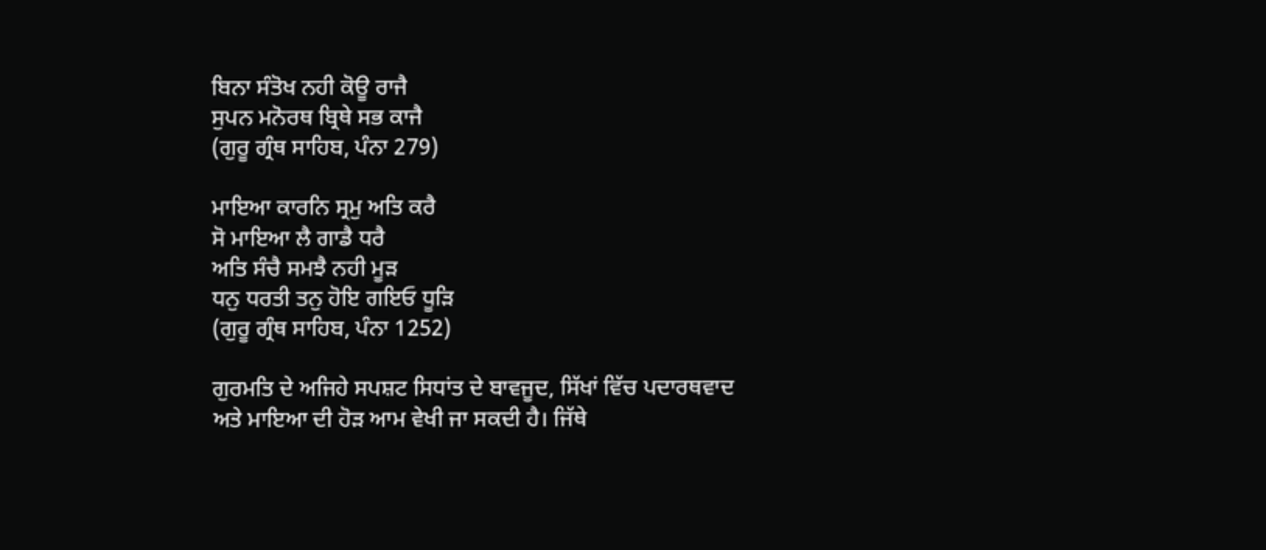ਬਿਨਾ ਸੰਤੋਖ ਨਹੀ ਕੋਊ ਰਾਜੈ
ਸੁਪਨ ਮਨੋਰਥ ਬ੍ਰਿਥੇ ਸਭ ਕਾਜੈ
(ਗੁਰੂ ਗ੍ਰੰਥ ਸਾਹਿਬ, ਪੰਨਾ 279)

ਮਾਇਆ ਕਾਰਨਿ ਸ੍ਰਮੁ ਅਤਿ ਕਰੈ
ਸੋ ਮਾਇਆ ਲੈ ਗਾਡੈ ਧਰੈ
ਅਤਿ ਸੰਚੈ ਸਮਝੈ ਨਹੀ ਮੂੜ
ਧਨੁ ਧਰਤੀ ਤਨੁ ਹੋਇ ਗਇਓ ਧੂੜਿ
(ਗੁਰੂ ਗ੍ਰੰਥ ਸਾਹਿਬ, ਪੰਨਾ 1252)

ਗੁਰਮਤਿ ਦੇ ਅਜਿਹੇ ਸਪਸ਼ਟ ਸਿਧਾਂਤ ਦੇ ਬਾਵਜੂਦ, ਸਿੱਖਾਂ ਵਿੱਚ ਪਦਾਰਥਵਾਦ ਅਤੇ ਮਾਇਆ ਦੀ ਹੋੜ ਆਮ ਵੇਖੀ ਜਾ ਸਕਦੀ ਹੈ। ਜਿੱਥੇ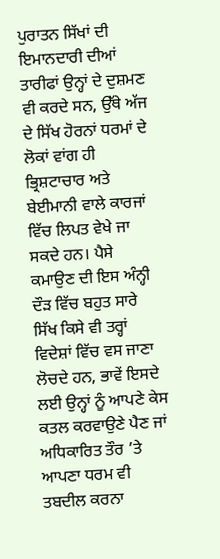ਪੁਰਾਤਨ ਸਿੱਖਾਂ ਦੀ ਇਮਾਨਦਾਰੀ ਦੀਆਂ ਤਾਰੀਫਾਂ ਉਨ੍ਹਾਂ ਦੇ ਦੁਸ਼ਮਣ ਵੀ ਕਰਦੇ ਸਨ, ਉੱਥੇ ਅੱਜ ਦੇ ਸਿੱਖ ਹੋਰਨਾਂ ਧਰਮਾਂ ਦੇ ਲੋਕਾਂ ਵਾਂਗ ਹੀ ਭ੍ਰਿਸ਼ਟਾਚਾਰ ਅਤੇ ਬੇਈਮਾਨੀ ਵਾਲੇ ਕਾਰਜਾਂ ਵਿੱਚ ਲਿਪਤ ਵੇਖੇ ਜਾ ਸਕਦੇ ਹਨ। ਪੈਸੇ ਕਮਾਉਣ ਦੀ ਇਸ ਅੰਨ੍ਹੀ ਦੌੜ ਵਿੱਚ ਬਹੁਤ ਸਾਰੇ ਸਿੱਖ ਕਿਸੇ ਵੀ ਤਰ੍ਹਾਂ ਵਿਦੇਸ਼ਾਂ ਵਿੱਚ ਵਸ ਜਾਣਾ ਲੋਚਦੇ ਹਨ, ਭਾਵੇਂ ਇਸਦੇ ਲਈ ਉਨ੍ਹਾਂ ਨੂੰ ਆਪਣੇ ਕੇਸ ਕਤਲ ਕਰਵਾਉਣੇ ਪੈਣ ਜਾਂ ਅਧਿਕਾਰਿਤ ਤੌਰ ’ਤੇ ਆਪਣਾ ਧਰਮ ਵੀ ਤਬਦੀਲ ਕਰਨਾ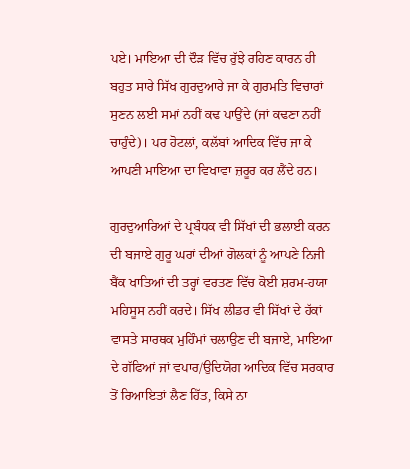ਪਏ। ਮਾਇਆ ਦੀ ਦੌੜ ਵਿੱਚ ਰੁੱਝੇ ਰਹਿਣ ਕਾਰਨ ਹੀ ਬਹੁਤ ਸਾਰੇ ਸਿੱਖ ਗੁਰਦੁਆਰੇ ਜਾ ਕੇ ਗੁਰਮਤਿ ਵਿਚਾਰਾਂ ਸੁਣਨ ਲਈ ਸਮਾਂ ਨਹੀਂ ਕਢ ਪਾਉਂਦੇ (ਜਾਂ ਕਢਣਾ ਨਹੀਂ ਚਾਹੁੰਦੇ)। ਪਰ ਹੋਟਲਾਂ, ਕਲੱਬਾਂ ਆਦਿਕ ਵਿੱਚ ਜਾ ਕੇ ਆਪਣੀ ਮਾਇਆ ਦਾ ਵਿਖਾਵਾ ਜ਼ਰੂਰ ਕਰ ਲੈਂਦੇ ਹਨ।

ਗੁਰਦੁਆਰਿਆਂ ਦੇ ਪ੍ਰਬੰਧਕ ਵੀ ਸਿੱਖਾਂ ਦੀ ਭਲਾਈ ਕਰਨ ਦੀ ਬਜਾਏ ਗੁਰੂ ਘਰਾਂ ਦੀਆਂ ਗੋਲਕਾਂ ਨੂੰ ਆਪਣੇ ਨਿਜੀ ਬੈਂਕ ਖਾਤਿਆਂ ਦੀ ਤਰ੍ਹਾਂ ਵਰਤਣ ਵਿੱਚ ਕੋਈ ਸ਼ਰਮ-ਹਯਾ ਮਹਿਸੂਸ ਨਹੀਂ ਕਰਦੇ। ਸਿੱਖ ਲੀਡਰ ਵੀ ਸਿੱਖਾਂ ਦੇ ਹੱਕਾਂ ਵਾਸਤੇ ਸਾਰਥਕ ਮੁਹਿੰਮਾਂ ਚਲਾਉਣ ਦੀ ਬਜਾਏ, ਮਾਇਆ ਦੇ ਗੱਫਿਆਂ ਜਾਂ ਵਪਾਰ/ਉਦਿਯੋਗ ਆਦਿਕ ਵਿੱਚ ਸਰਕਾਰ ਤੋਂ ਰਿਆਇਤਾਂ ਲੈਣ ਹਿੱਤ, ਕਿਸੇ ਨਾ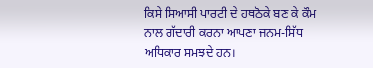ਕਿਸੇ ਸਿਆਸੀ ਪਾਰਟੀ ਦੇ ਹਥਠੋਕੇ ਬਣ ਕੇ ਕੌਮ ਨਾਲ ਗੱਦਾਰੀ ਕਰਨਾ ਆਪਣਾ ਜਨਮ-ਸਿੱਧ ਅਧਿਕਾਰ ਸਮਝਦੇ ਹਨ।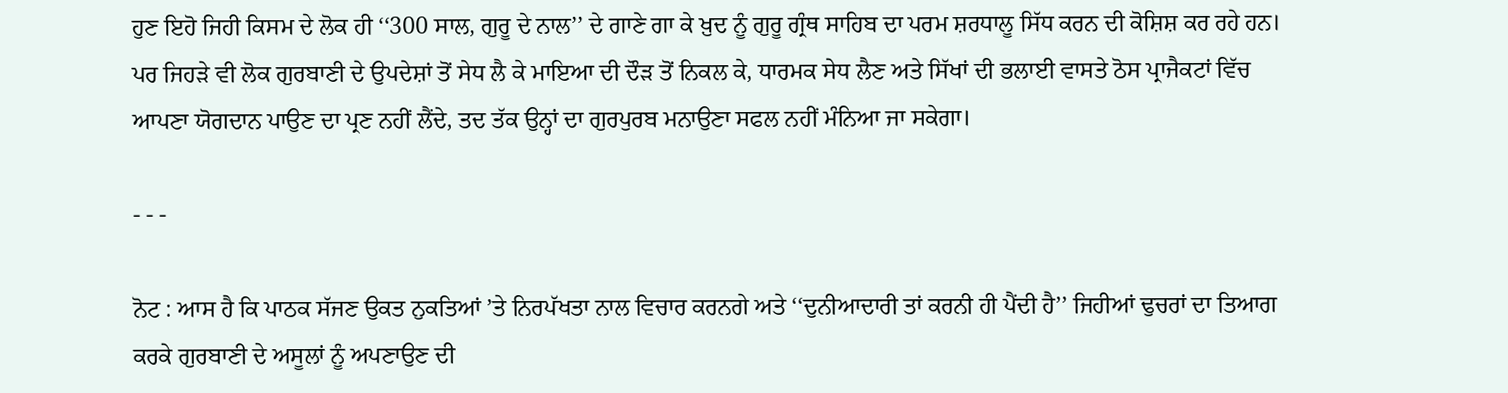ਹੁਣ ਇਹੋ ਜਿਹੀ ਕਿਸਮ ਦੇ ਲੋਕ ਹੀ ‘‘300 ਸਾਲ, ਗੁਰੂ ਦੇ ਨਾਲ’’ ਦੇ ਗਾਣੇ ਗਾ ਕੇ ਖ਼ੁਦ ਨੂੰ ਗੁਰੂ ਗ੍ਰੰਥ ਸਾਹਿਬ ਦਾ ਪਰਮ ਸ਼ਰਧਾਲੂ ਸਿੱਧ ਕਰਨ ਦੀ ਕੋਸ਼ਿਸ਼ ਕਰ ਰਹੇ ਹਨ। ਪਰ ਜਿਹੜੇ ਵੀ ਲੋਕ ਗੁਰਬਾਣੀ ਦੇ ਉਪਦੇਸ਼ਾਂ ਤੋਂ ਸੇਧ ਲੈ ਕੇ ਮਾਇਆ ਦੀ ਦੌੜ ਤੋਂ ਨਿਕਲ ਕੇ, ਧਾਰਮਕ ਸੇਧ ਲੈਣ ਅਤੇ ਸਿੱਖਾਂ ਦੀ ਭਲਾਈ ਵਾਸਤੇ ਠੋਸ ਪ੍ਰਾਜੈਕਟਾਂ ਵਿੱਚ ਆਪਣਾ ਯੋਗਦਾਨ ਪਾਉਣ ਦਾ ਪ੍ਰਣ ਨਹੀਂ ਲੈਂਦੇ, ਤਦ ਤੱਕ ਉਨ੍ਹਾਂ ਦਾ ਗੁਰਪੁਰਬ ਮਨਾਉਣਾ ਸਫਲ ਨਹੀਂ ਮੰਨਿਆ ਜਾ ਸਕੇਗਾ।

- - -

ਨੋਟ : ਆਸ ਹੈ ਕਿ ਪਾਠਕ ਸੱਜਣ ਉਕਤ ਨੁਕਤਿਆਂ ’ਤੇ ਨਿਰਪੱਖਤਾ ਨਾਲ ਵਿਚਾਰ ਕਰਨਗੇ ਅਤੇ ‘‘ਦੁਨੀਆਦਾਰੀ ਤਾਂ ਕਰਨੀ ਹੀ ਪੈਂਦੀ ਹੈ’’ ਜਿਹੀਆਂ ਢੁਚਰਾਂ ਦਾ ਤਿਆਗ ਕਰਕੇ ਗੁਰਬਾਣੀ ਦੇ ਅਸੂਲਾਂ ਨੂੰ ਅਪਣਾਉਣ ਦੀ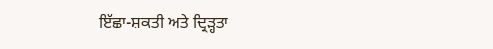ਇੱਛਾ-ਸ਼ਕਤੀ ਅਤੇ ਦ੍ਰਿੜ੍ਹਤਾ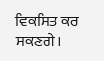ਵਿਕਸਿਤ ਕਰ ਸਕਣਗੇ।